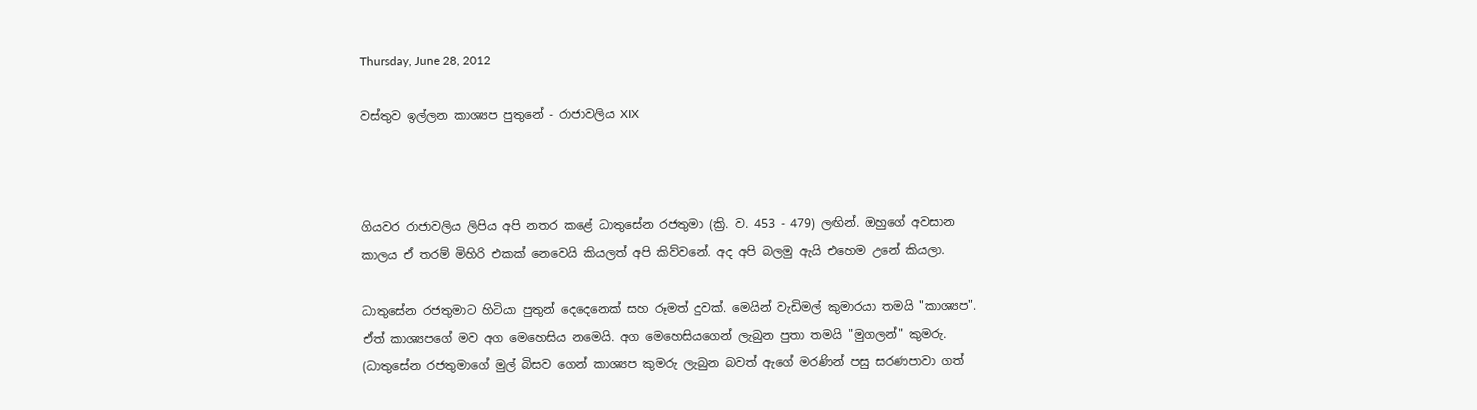Thursday, June 28, 2012

වස්තුව ඉල්ලන කාශ්‍යප පුතුනේ - රාජාවලිය XIX



ගියවර රාජාවලිය ලිපිය අපි නතර කළේ ධාතුසේන රජතුමා (ක්‍රි. ව. 453 - 479) ලඟින්. ඔහුගේ අවසාන කාලය ඒ තරම් මිහිරි එකක් නෙවෙයි කියලත් අපි කිව්වනේ. අද අපි බලමු ඇයි එහෙම උනේ කියලා.

ධාතුසේන රජතුමාට හිටියා පුතුන් දෙදෙනෙක් සහ රූමත් දුවක්. මෙයින් වැඩිමල් කුමාරයා තමයි "කාශ්‍යප". ඒත් කාශ්‍යපගේ මව අග මෙහෙසිය නමෙයි. අග මෙහෙසියගෙන් ලැබුන පුතා තමයි "මුගලන්" කුමරු. (ධාතුසේන රජතුමාගේ මුල් බිසව ගෙන් කාශ්‍යප කුමරු ලැබුන බවත් ඇගේ මරණින් පසු සරණපාවා ගත්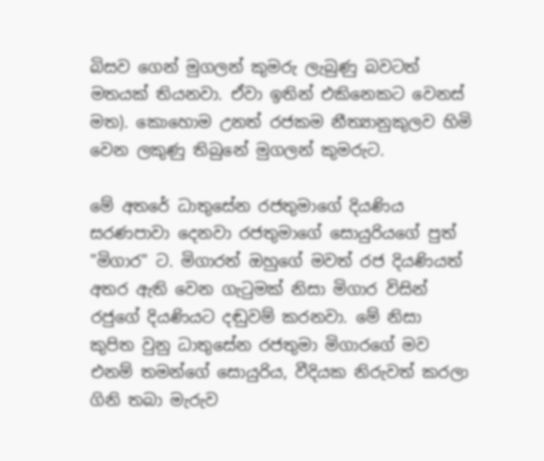බිසව ගෙන් මුගලන් කුමරු ලැබුණු බවටත් මතයක් තියනවා. ඒවා ඉතින් එකිනෙකට වෙනස් මත). කොහොම උනත් රජකම නීත්‍යානුකුලව හිමි වෙන ලකුණු තිබුනේ මුගලන් කුමරුට.

මේ අතරේ ධාතුසේන රජතුමාගේ දියණිය සරණපාවා දෙනවා රජතුමාගේ සොයුරියගේ පුත් "මිගාර" ට. මිගාරත් ඔහුගේ මවත් රජ දියණියත්  අතර ඇති වෙන ගැටුමක් නිසා මිගාර විසින් රජුගේ දියණියට දඬුවම් කරනවා. මේ නිසා කුපිත වුනු ධාතුසේන රජතුමා මිගාරගේ මව එනම් තමන්ගේ සොයුරිය, වීදියක නිරුවත් කරලා ගිනි තබා මැරුව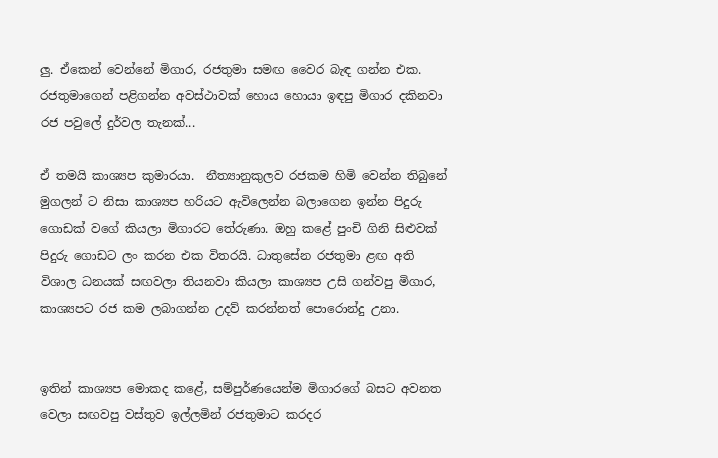ලු. ඒකෙන් වෙන්නේ මිගාර, රජතුමා සමඟ වෛර බැඳ ගන්න එක. රජතුමාගෙන් පළිගන්න අවස්ථාවක් හොය හොයා ඉඳපු මිගාර දකිනවා රජ පවුලේ දුර්වල තැනක්...

ඒ තමයි කාශ්‍යප කුමාරයා.  නීත්‍යානුකුලව රජකම හිමි වෙන්න තිබුනේ මුගලන් ට නිසා කාශ්‍යප හරියට ඇවිලෙන්න බලාගෙන ඉන්න පිදුරු ගොඩක් වගේ කියලා මිගාරට තේරුණා. ඔහු කළේ පුංචි ගිනි සිළුවක් පිදුරු ගොඩට ලං කරන එක විතරයි. ධාතුසේන රජතුමා ළඟ අති විශාල ධනයක් සඟවලා තියනවා කියලා කාශ්‍යප උසි ගන්වපු මිගාර, කාශ්‍යපට රජ කම ලබාගන්න උදව් කරන්නත් පොරොන්දු උනා.


ඉතින් කාශ්‍යප මොකද කළේ, සම්පුර්ණයෙන්ම මිගාරගේ බසට අවනත වෙලා සඟවපු වස්තුව ඉල්ලමින් රජතුමාට කරදර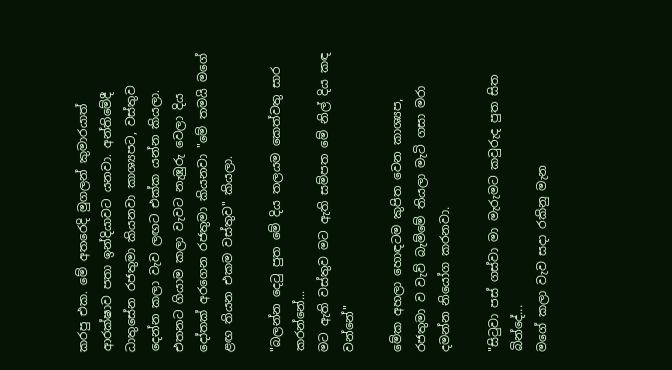කරපු එක. මේ අතරෙදි මුගලන් කුමාරයාත් ආරක්ෂාව පතා ඉන්දියාවට යනවා. අන්තිමේදී ධාතුසේන රජතුමා කියනවා කාශ්‍යපට, වස්තුව දෙන්න කලා වැව ලඟට එක්ක යන්න කියලා. එතනට ගියාම කලා වැවට නැඹුරු වෙලා දිය දෝතක් අරගෙන රජතුමා කියනවා "මේ තමයි මගේ ළඟ තියන එකම වස්තුව" කියලා.

"බලන්න දෙටු පුත මේ දිය තලයම කෙත්වතු සාර කරන්නේ...
මට ඇති වස්තුව මට ඇති සම්පත මේ නිල් දිය කඳ වන්නේ"

මේක අහලා හොඳටම කුපිත වෙන කාශ්‍යප, රජතුමා ව වැව් බැම්මේ තියලා මැටි ගසා මරා දමන්න නියෝග කරනවා.

"සිටුවා පස් ගස්වා මා මැරුමට කවුරුද පුත සිත බින්දේ...
මගේ කලා වැව සදා රකිනු මැන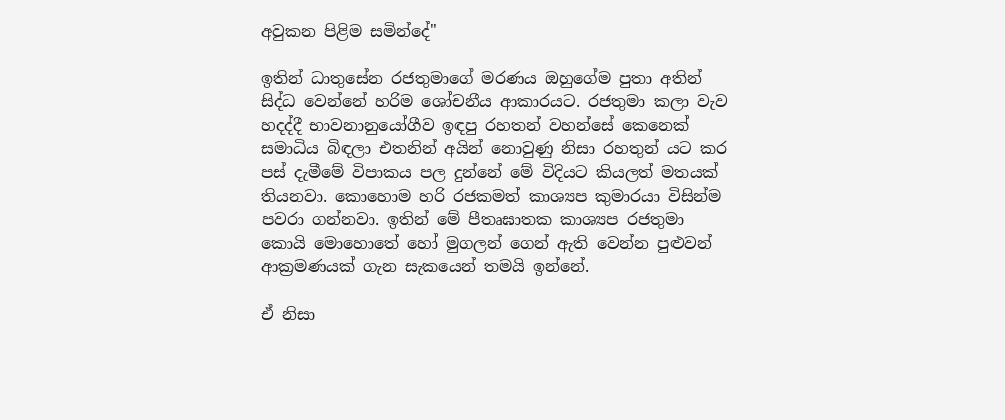අවුකන පිළිම සමින්දේ"

ඉතින් ධාතුසේන රජතුමාගේ මරණය ඔහුගේම පුතා අතින් සිද්ධ වෙන්නේ හරිම ශෝචනීය ආකාරයට. රජතුමා කලා වැව හදද්දී භාවනානුයෝගීව ඉඳපු රහතන් වහන්සේ කෙනෙක් සමාධිය බිඳලා එතනින් අයින් නොවුණු නිසා රහතුන් යට කර පස් දැමීමේ විපාකය පල දුන්නේ මේ විදියට කියලත් මතයක් තියනවා. කොහොම හරි රජකමත් කාශ්‍යප කුමාරයා විසින්ම පවරා ගන්නවා. ඉතින් මේ පීතෘඝාතක කාශ්‍යප රජතුමා කොයි මොහොතේ හෝ මුගලන් ගෙන් ඇති වෙන්න පුළුවන් ආක්‍රමණයක් ගැන සැකයෙන් තමයි ඉන්නේ.

ඒ නිසා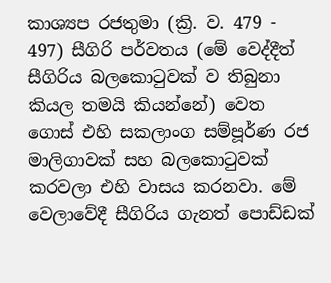කාශ්‍යප රජතුමා (ක්‍රි. ව. 479 - 497) සීගිරි පර්වතය (මේ වෙද්දීත් සීගිරිය බලකොටුවක් ව තිබුනා කියල තමයි කියන්නේ) වෙත ගොස් එහි සකලාංග සම්පූර්ණ රජ මාලිගාවක් සහ බලකොටුවක් කරවලා එහි වාසය කරනවා. මේ වෙලාවේදී සීගිරිය ගැනත් පොඩ්ඩක්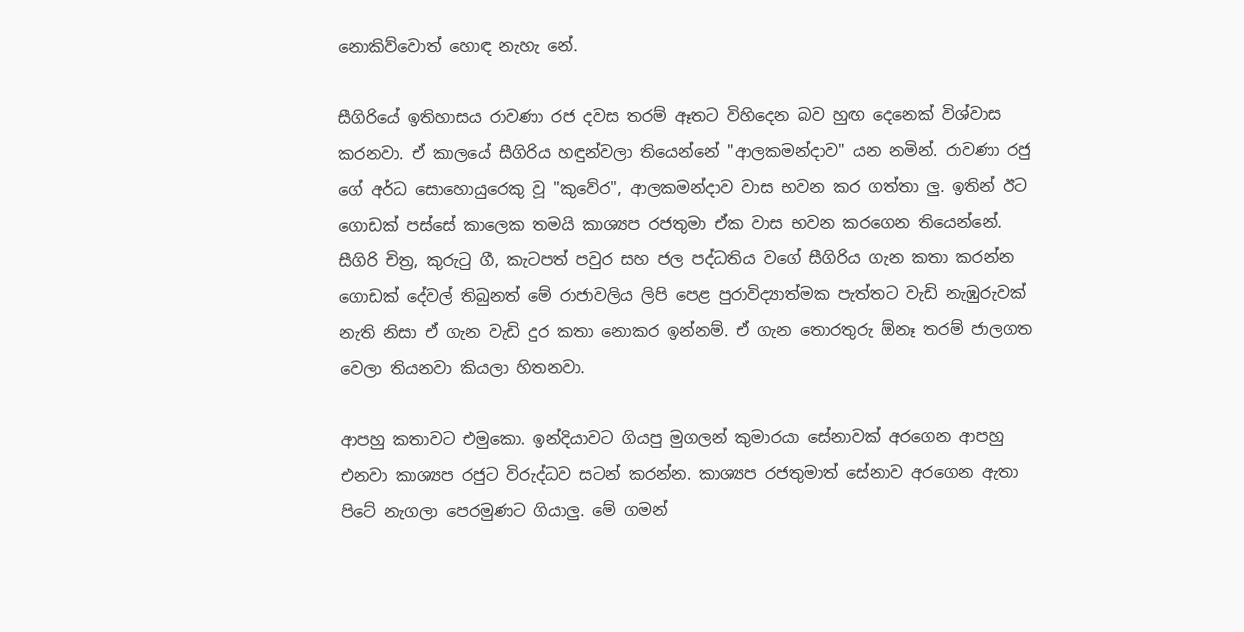නොකිව්වොත් හොඳ නැහැ නේ.

සීගිරියේ ඉතිහාසය රාවණා රජ දවස තරම් ඈතට විහිදෙන බව හුඟ දෙනෙක් විශ්වාස කරනවා. ඒ කාලයේ සීගිරිය හඳුන්වලා තියෙන්නේ "ආලකමන්දාව" යන නමින්. රාවණා රජු ගේ අර්ධ සොහොයුරෙකු වූ "කුවේර", ආලකමන්දාව වාස භවන කර ගත්තා ලු. ඉතින් ඊට ගොඩක් පස්සේ කාලෙක තමයි කාශ්‍යප රජතුමා ඒක වාස භවන කරගෙන තියෙන්නේ. සීගිරි චිත්‍ර, කුරුටු ගී, කැටපත් පවුර සහ ජල පද්ධතිය වගේ සීගිරිය ගැන කතා කරන්න ගොඩක් දේවල් තිබුනත් මේ රාජාවලිය ලිපි පෙළ පුරාවිද්‍යාත්මක පැත්තට වැඩි නැඹුරුවක් නැති නිසා ඒ ගැන වැඩි දුර කතා නොකර ඉන්නම්. ඒ ගැන තොරතුරු ඕනෑ තරම් ජාලගත වෙලා තියනවා කියලා හිතනවා.

ආපහු කතාවට එමුකො. ඉන්දියාවට ගියපු මුගලන් කුමාරයා සේනාවක් අරගෙන ආපහු එනවා කාශ්‍යප රජුට විරුද්ධව සටන් කරන්න. කාශ්‍යප රජතුමාත් සේනාව අරගෙන ඇතා පිටේ නැගලා පෙරමුණට ගියාලු. මේ ගමන්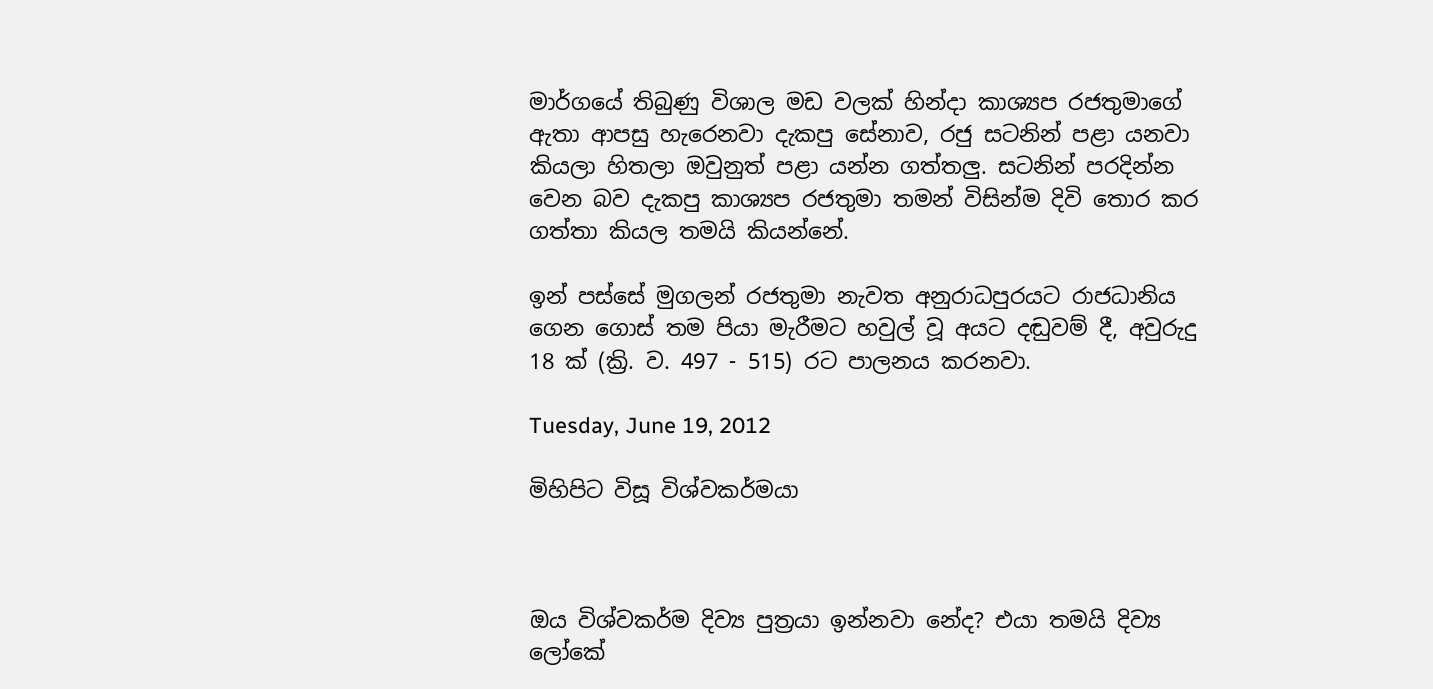මාර්ගයේ තිබුණු විශාල මඩ වලක් හින්දා කාශ්‍යප රජතුමාගේ ඇතා ආපසු හැරෙනවා දැකපු සේනාව, රජු සටනින් පළා යනවා කියලා හිතලා ඔවුනුත් පළා යන්න ගත්තලු. සටනින් පරදින්න වෙන බව දැකපු කාශ්‍යප රජතුමා තමන් විසින්ම දිවි තොර කර ගත්තා කියල තමයි කියන්නේ.

ඉන් පස්සේ මුගලන් රජතුමා නැවත අනුරාධපුරයට රාජධානිය ගෙන ගොස් තම පියා මැරීමට හවුල් වූ අයට දඬුවම් දී, අවුරුදු 18 ක් (ක්‍රි. ව. 497 - 515) රට පාලනය කරනවා.

Tuesday, June 19, 2012

මිහිපිට විසූ විශ්වකර්මයා



ඔය විශ්වකර්ම දිව්‍ය පුත්‍රයා ඉන්නවා නේද? එයා තමයි දිව්‍ය ලෝකේ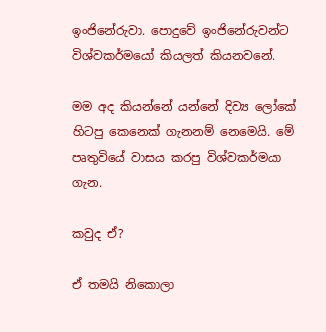ඉංජිනේරුවා. පොදුවේ ඉංජිනේරුවන්ට විශ්වකර්මයෝ කියලත් කියනවනේ.

මම අද කියන්නේ යන්නේ දිව්‍ය ලෝකේ හිටපු කෙනෙක් ගැනනම් නෙමෙයි. මේ පෘතුවියේ වාසය කරපු විශ්වකර්මයා ගැන.

කවුද ඒ?

ඒ තමයි නිකොලා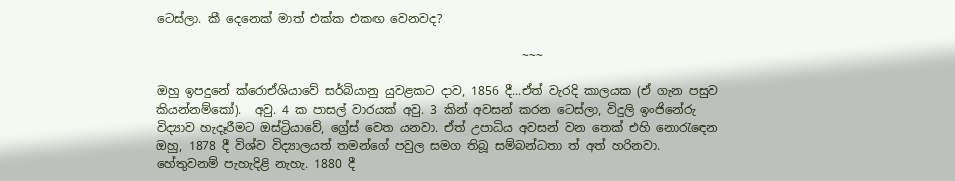ටෙස්ලා. කී දෙනෙක් මාත් එක්ක එකඟ වෙනවද?

                                                             ~~~

ඔහු ඉපදුනේ ක්රොඒශියාවේ සර්බියානු යුවළකට දාව, 1856 දී...ඒත් වැරදි කාලයක (ඒ ගැන පසුව කියන්නම්කෝ).  අවු. 4 ක පාසල් වාරයක් අවු. 3 කින් අවසන් කරන ටෙස්ලා, විදුලි ඉංජිනේරු විද්‍යාව හැදෑරීමට ඔස්ට්‍රියාවේ, ග්‍රේස් වෙත යනවා. ඒත් උපාධිය අවසන් වන තෙක් එහි නොරැඳෙන ඔහු, 1878 දී විශ්ව විද්‍යාලයත් තමන්ගේ පවුල සමග තිබූ සම්බන්ධතා ත් අත් හරිනවා. හේතුවනම් පැහැදිළි නැහැ. 1880 දී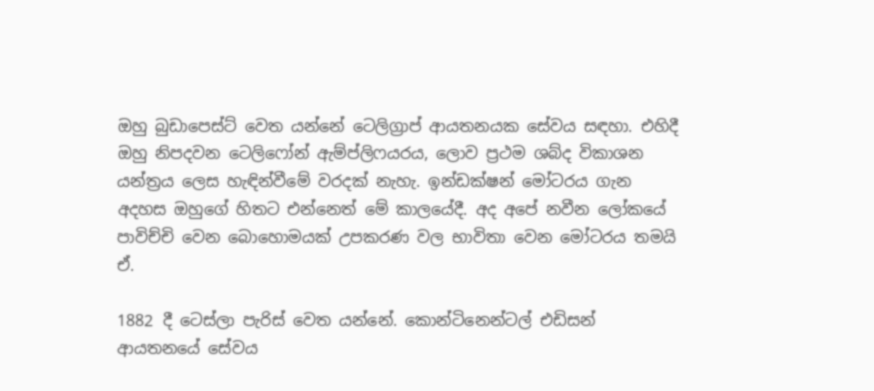ඔහු බුඩාපෙස්ට් වෙත යන්නේ ටෙලිග්‍රාප් ආයතනයක සේවය සඳහා. එහිදී ඔහු නිපදවන ටෙලිෆෝන් ඇම්ප්ලිෆයරය, ලොව ප්‍රථම ශබ්ද විකාශන යන්ත්‍රය ලෙස හැඳින්වීමේ වරදක් නැහැ. ඉන්ඩක්ෂන් මෝටරය ගැන අදහස ඔහුගේ හිතට එන්නෙත් මේ කාලයේදී. අද අපේ නවීන ලෝකයේ පාවිච්චි වෙන බොහොමයක් උපකරණ වල භාවිතා වෙන මෝටරය තමයි ඒ.

1882 දී ටෙස්ලා පැරිස් වෙත යන්නේ. කොන්ටිනෙන්ටල් එඩිසන් ආයතනයේ සේවය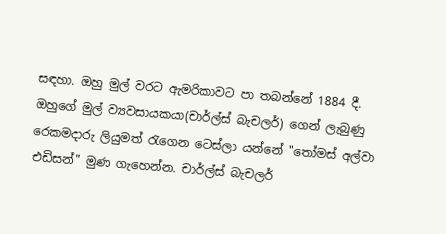සඳහා. ඔහු මුල් වරට ඇමරිකාවට පා තබන්නේ 1884 දී. ඔහුගේ මුල් ව්‍යවසායකයා(චාර්ල්ස් බැචලර්) ගෙන් ලැබුණු රෙකමදාරු ලියුමත් රැගෙන ටෙස්ලා යන්නේ "තෝමස් අල්වා එඩිසන්" මුණ ගැහෙන්න. චාර්ල්ස් බැචලර්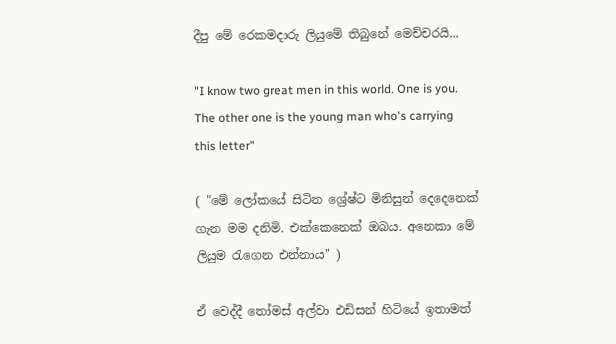දීපු මේ රෙකමදාරු ලියුමේ තිබුනේ මෙච්චරයි...

"I know two great men in this world. One is you. The other one is the young man who's carrying this letter"

( "මේ ලෝකයේ සිටින ශ්‍රේෂ්ට මිනිසුන් දෙදෙනෙක් ගැන මම දනිමි. එක්කෙනෙක් ඔබය. අනෙකා මේ ලියුම රැගෙන එන්නාය" )

ඒ වෙද්දී තෝමස් අල්වා එඩිසන් හිටියේ ඉතාමත්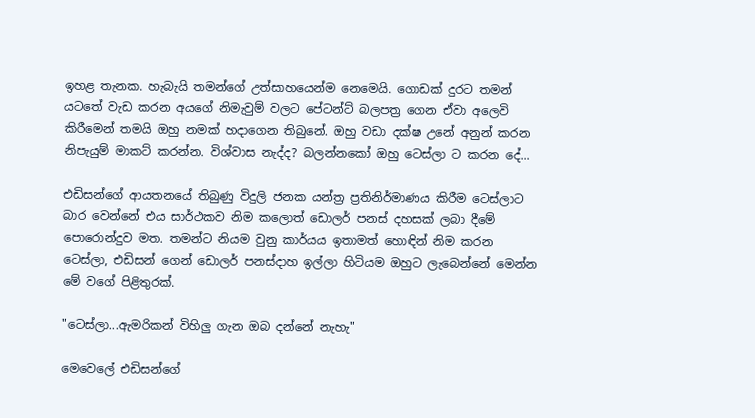ඉහළ තැනක. හැබැයි තමන්ගේ උත්සාහයෙන්ම නෙමෙයි. ගොඩක් දුරට තමන් යටතේ වැඩ කරන අයගේ නිමැවුම් වලට පේටන්ට් බලපත්‍ර ගෙන ඒවා අලෙවි කිරීමෙන් තමයි ඔහු නමක් හදාගෙන තිබුනේ. ඔහු වඩා දක්ෂ උනේ අනුන් කරන නිපැයුම් මාකට් කරන්න. විශ්වාස නැද්ද? බලන්නකෝ ඔහු ටෙස්ලා ට කරන දේ...

එඩිසන්ගේ ආයතනයේ තිබුණු විදුලි ජනක යන්ත්‍ර ප්‍රතිනිර්මාණය කිරීම ටෙස්ලාට බාර වෙන්නේ එය සාර්ථකව නිම කලොත් ඩොලර් පනස් දහසක් ලබා දීමේ පොරොන්දුව මත. තමන්ට නියම වුනු කාර්යය ඉතාමත් හොඳින් නිම කරන ටෙස්ලා, එඩිසන් ගෙන් ඩොලර් පනස්දාහ ඉල්ලා හිටියම ඔහුට ලැබෙන්නේ මෙන්න මේ වගේ පිළිතුරක්.

"ටෙස්ලා...ඇමරිකන් විහිලු ගැන ඔබ දන්නේ නැහැ"

මෙවෙලේ එඩිසන්ගේ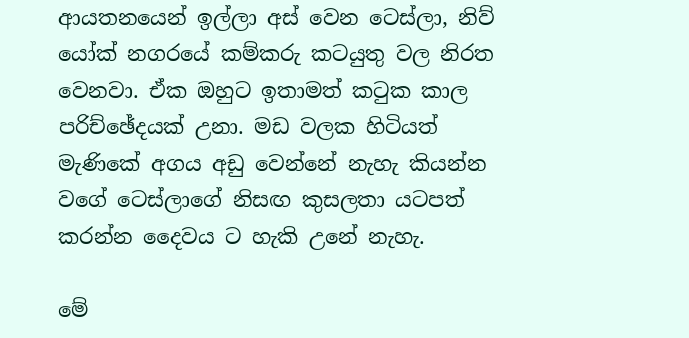ආයතනයෙන් ඉල්ලා අස් වෙන ටෙස්ලා, නිව් යෝක් නගරයේ කම්කරු කටයුතු වල නිරත වෙනවා. ඒක ඔහුට ඉතාමත් කටුක කාල පරිච්ඡේදයක් උනා. මඩ වලක හිටියත් මැණිකේ අගය අඩු වෙන්නේ නැහැ කියන්න වගේ ටෙස්ලාගේ නිසඟ කුසලතා යටපත් කරන්න දෛවය ට හැකි උනේ නැහැ.

මේ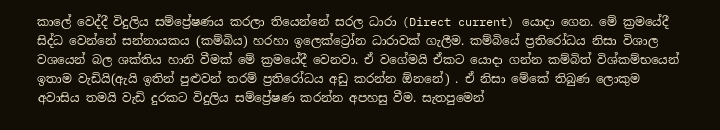කාලේ වෙද්දී විදුලිය සම්ප්‍රේෂණය කරලා තියෙන්නේ සරල ධාරා (Direct current) යොදා ගෙන. මේ ක්‍රමයේදී සිද්ධ වෙන්නේ සන්නායකය (කම්බිය) හරහා ඉලෙක්ට්‍රෝන ධාරාවක් ගැලීම. කම්බියේ ප්‍රතිරෝධය නිසා විශාල වශයෙන් බල ශක්තිය හානි වීමක් මේ ක්‍රමයේදී වෙනවා. ඒ වගේමයි ඒකට යොදා ගන්න කම්බිත් විශ්කම්භයෙන් ඉතාම වැඩියි(ඇයි ඉතින් පුළුවන් තරම් ප්‍රතිරෝධය අඩු කරන්න ඕනනේ) . ඒ නිසා මේකේ තිබුණ ලොකුම අවාසිය තමයි වැඩි දුරකට විදුලිය සම්ප්‍රේෂණ කරන්න අපහසු වීම. සැතපුමෙන්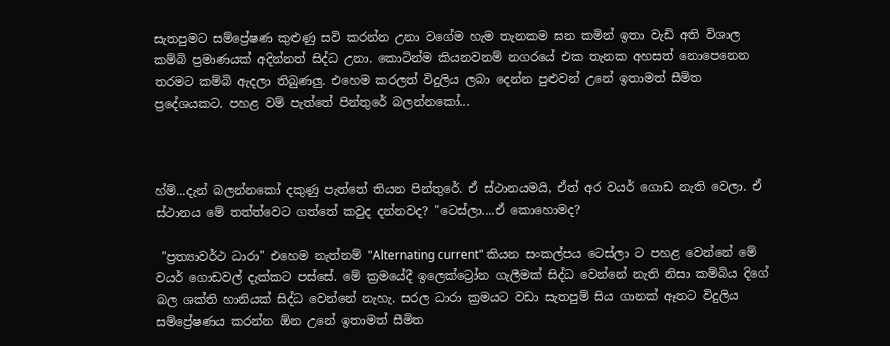සැතපුමට සම්ප්‍රේෂණ කුළුණු සවි කරන්න උනා වගේම හැම තැනකම ඝන කමින් ඉතා වැඩි අති විශාල කම්බි ප්‍රමාණයක් අදින්නත් සිද්ධ උනා. කොටින්ම කියනවනම් නගරයේ එක තැනක අහසත් නොපෙනෙන තරමට කම්බි ඇදලා තිබුණලු. එහෙම කරලත් විදුලිය ලබා දෙන්න පුළුවන් උනේ ඉතාමත් සීමිත ප්‍රදේශයකට. පහළ වම් පැත්තේ පින්තුරේ බලන්නකෝ...



හ්ම්...දැන් බලන්නකෝ දකුණු පැත්තේ තියන පින්තුරේ. ඒ ස්ථානයමයි, ඒත් අර වයර් ගොඩ නැති වෙලා. ඒ ස්ථානය මේ තත්ත්වෙට ගත්තේ කවුද දන්නවද? "ටෙස්ලා....ඒ කොහොමද?

 "ප්‍රත්‍යාවර්ථ ධාරා" එහෙම නැත්නම් "Alternating current" කියන සංකල්පය ටෙස්ලා ට පහළ වෙන්නේ මේ වයර් ගොඩවල් දැක්කට පස්සේ. මේ ක්‍රමයේදී ඉලෙක්ට්‍රෝන ගැලීමක් සිද්ධ වෙන්නේ නැති නිසා කම්බිය දිගේ බල ශක්ති හානියක් සිද්ධ වෙන්නේ නැහැ. සරල ධාරා ක්‍රමයට වඩා සැතපුම් සිය ගානක් ඈතට විදුලිය සම්ප්‍රේෂණය කරන්න ඕන උනේ ඉතාමත් සීමිත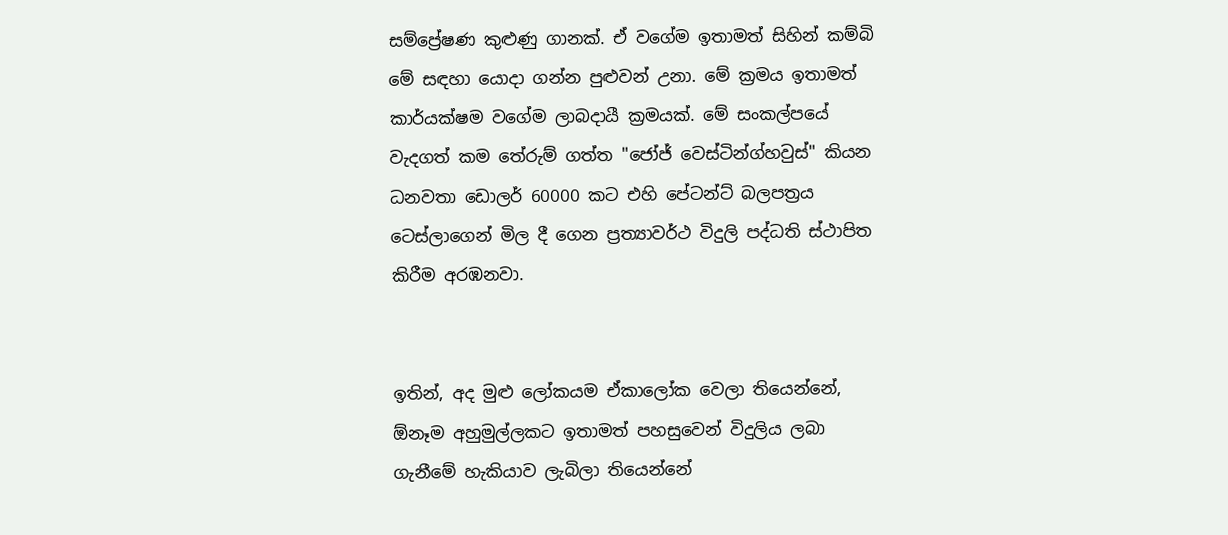සම්ප්‍රේෂණ කුළුණු ගානක්. ඒ වගේම ඉතාමත් සිහින් කම්බි මේ සඳහා යොදා ගන්න පුළුවන් උනා. මේ ක්‍රමය ඉතාමත් කාර්යක්ෂම වගේම ලාබදායී ක්‍රමයක්. මේ සංකල්පයේ වැදගත් කම තේරුම් ගත්ත "ජෝජ් වෙස්ටින්ග්හවුස්" කියන ධනවතා ඩොලර් 60000 කට එහි පේටන්ට් බලපත්‍රය ටෙස්ලාගෙන් මිල දී ගෙන ප්‍රත්‍යාවර්ථ විදුලි පද්ධති ස්ථාපිත කිරීම අරඹනවා.


ඉතින්, අද මුළු ලෝකයම ඒකාලෝක වෙලා තියෙන්නේ, ඕනෑම අහුමුල්ලකට ඉතාමත් පහසුවෙන් විදුලිය ලබා ගැනීමේ හැකියාව ලැබිලා තියෙන්නේ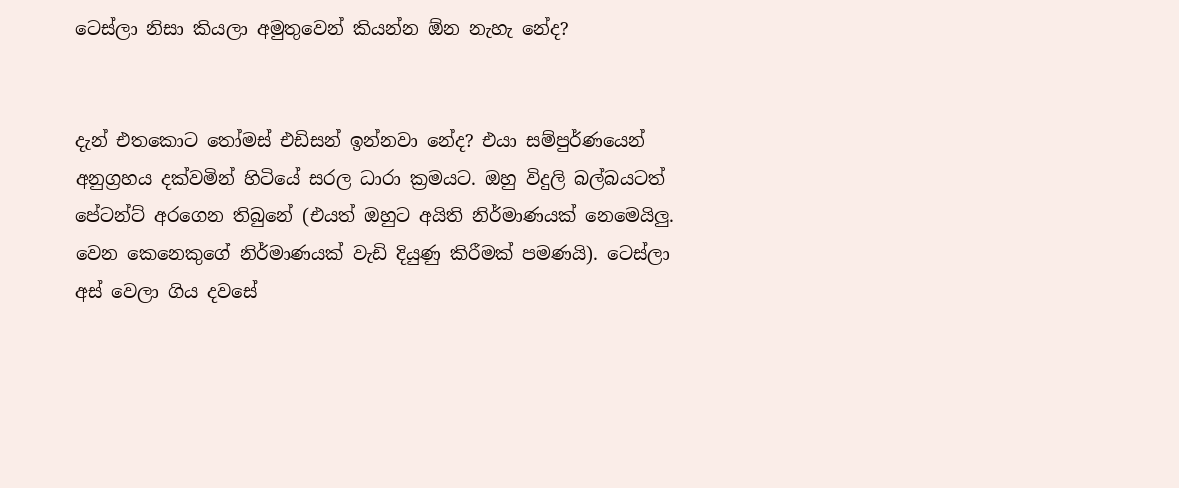ටෙස්ලා නිසා කියලා අමුතුවෙන් කියන්න ඕන නැහැ නේද?


දැන් එතකොට තෝමස් එඩිසන් ඉන්නවා නේද? එයා සම්පුර්ණයෙන් අනුග්‍රහය දක්වමින් හිටියේ සරල ධාරා ක්‍රමයට. ඔහු විදුලි බල්බයටත් පේටන්ට් අරගෙන තිබුනේ (එයත් ඔහුට අයිති නිර්මාණයක් නෙමෙයිලු. වෙන කෙනෙකුගේ නිර්මාණයක් වැඩි දියුණු කිරීමක් පමණයි). ටෙස්ලා අස් වෙලා ගිය දවසේ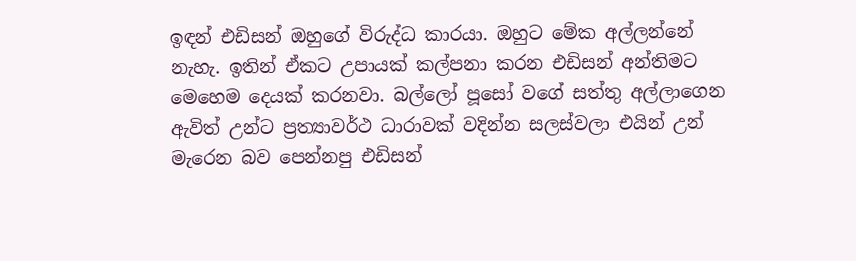ඉඳන් එඩිසන් ඔහුගේ විරුද්ධ කාරයා. ඔහුට මේක අල්ලන්නේ නැහැ. ඉතින් ඒකට උපායක් කල්පනා කරන එඩිසන් අන්තිමට මෙහෙම දෙයක් කරනවා. බල්ලෝ පූසෝ වගේ සත්තු අල්ලාගෙන ඇවිත් උන්ට ප්‍රත්‍යාවර්ථ ධාරාවක් වදින්න සලස්වලා එයින් උන් මැරෙන බව පෙන්නපු එඩිසන්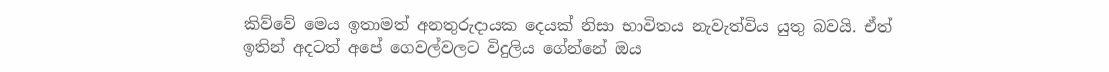කිව්වේ මෙය ඉතාමත් අනතුරුදායක දෙයක් නිසා භාවිතය නැවැත්විය යුතු බවයි. ඒත් ඉතින් අදටත් අපේ ගෙවල්වලට විදුලිය ගේන්නේ ඔය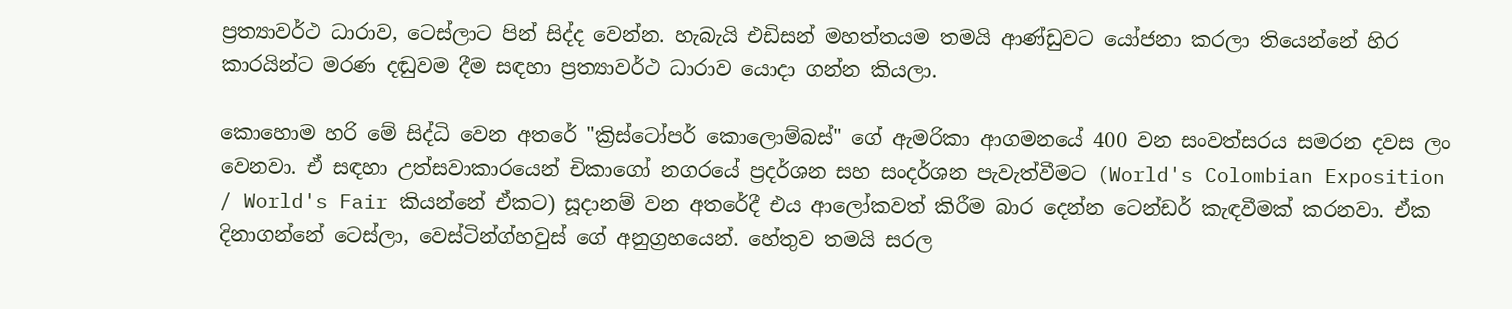ප්‍රත්‍යාවර්ථ ධාරාව, ටෙස්ලාට පින් සිද්ද වෙන්න. හැබැයි එඩිසන් මහත්තයම තමයි ආණ්ඩුවට යෝජනා කරලා තියෙන්නේ හිර කාරයින්ට මරණ දඬුවම දීම සඳහා ප්‍රත්‍යාවර්ථ ධාරාව යොදා ගන්න කියලා.

කොහොම හරි මේ සිද්ධි වෙන අතරේ "ක්‍රිස්ටෝපර් කොලොම්බස්" ගේ ඇමරිකා ආගමනයේ 400 වන සංවත්සරය සමරන දවස ලං වෙනවා. ඒ සඳහා උත්සවාකාරයෙන් චිකාගෝ නගරයේ ප්‍රදර්ශන සහ සංදර්ශන පැවැත්වීමට (World's Colombian Exposition / World's Fair කියන්නේ ඒකට) සූදානම් වන අතරේදී එය ආලෝකවත් කිරීම බාර දෙන්න ටෙන්ඩර් කැඳවීමක් කරනවා. ඒක දිනාගන්නේ ටෙස්ලා, වෙස්ටින්ග්හවුස් ගේ අනුග්‍රහයෙන්. හේතුව තමයි සරල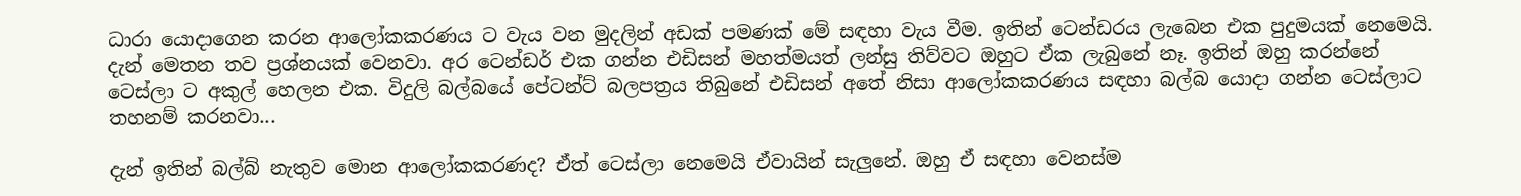ධාරා යොදාගෙන කරන ආලෝකකරණය ට වැය වන මුදලින් අඩක් පමණක් මේ සඳහා වැය වීම. ඉතින් ටෙන්ඩරය ලැබෙන එක පුදුමයක් නෙමෙයි. දැන් මෙතන තව ප්‍රශ්නයක් වෙනවා. අර ටෙන්ඩර් එක ගන්න එඩිසන් මහත්මයත් ලන්සු තිව්වට ඔහුට ඒක ලැබුනේ නෑ. ඉතින් ඔහු කරන්නේ ටෙස්ලා ට අකුල් හෙලන එක. විදුලි බල්බයේ පේටන්ට් බලපත්‍රය තිබුනේ එඩිසන් අතේ නිසා ආලෝකකරණය සඳහා බල්බ යොදා ගන්න ටෙස්ලාට තහනම් කරනවා...

දැන් ඉතින් බල්බ් නැතුව මොන ආලෝකකරණද? ඒත් ටෙස්ලා නෙමෙයි ඒවායින් සැලුනේ. ඔහු ඒ සඳහා වෙනස්ම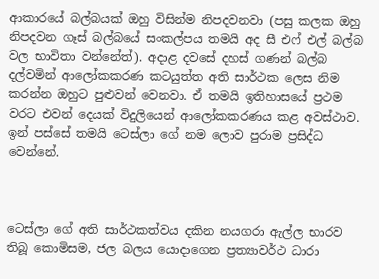ආකාරයේ බල්බයක් ඔහු විසින්ම නිපදවනවා (පසු කලක ඔහු නිපදවන ගෑස් බල්බයේ සංකල්පය තමයි අද සී එෆ් එල් බල්බ වල භාවිතා වන්නේත්). අදාළ දවසේ දහස් ගණන් බල්බ දල්වමින් ආලෝකකරණ කටයුත්ත අති සාර්ථක ලෙස නිම කරන්න ඔහුට පුළුවන් වෙනවා. ඒ තමයි ඉතිහාසයේ ප්‍රථම වරට එවන් දෙයක් විදුලියෙන් ආලෝකකරණය කළ අවස්ථාව. ඉන් පස්සේ තමයි ටෙස්ලා ගේ නම ලොව පුරාම ප්‍රසිද්ධ වෙන්නේ.



ටෙස්ලා ගේ අති සාර්ථකත්වය දකින නයගරා ඇල්ල භාරව තිබූ කොමිසම, ජල බලය යොදාගෙන ප්‍රත්‍යාවර්ථ ධාරා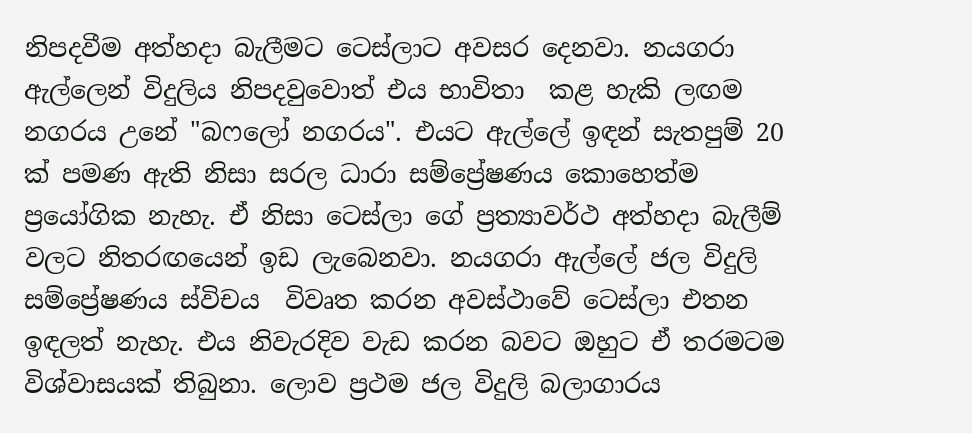නිපදවීම අත්හදා බැලීමට ටෙස්ලාට අවසර දෙනවා. නයගරා ඇල්ලෙන් විදුලිය නිපදවුවොත් එය භාවිතා  කළ හැකි ලඟම නගරය උනේ "බෆලෝ නගරය". එයට ඇල්ලේ ඉඳන් සැතපුම් 20 ක් පමණ ඇති නිසා සරල ධාරා සම්ප්‍රේෂණය කොහෙත්ම ප්‍රයෝගික නැහැ. ඒ නිසා ටෙස්ලා ගේ ප්‍රත්‍යාවර්ථ අත්හදා බැලීම් වලට නිතරඟයෙන් ඉඩ ලැබෙනවා. නයගරා ඇල්ලේ ජල විදුලි සම්ප්‍රේෂණය ස්විචය  විවෘත කරන අවස්ථාවේ ටෙස්ලා එතන ඉඳලත් නැහැ. එය නිවැරදිව වැඩ කරන බවට ඔහුට ඒ තරමටම  විශ්වාසයක් තිබුනා. ලොව ප්‍රථම ජල විදුලි බලාගාරය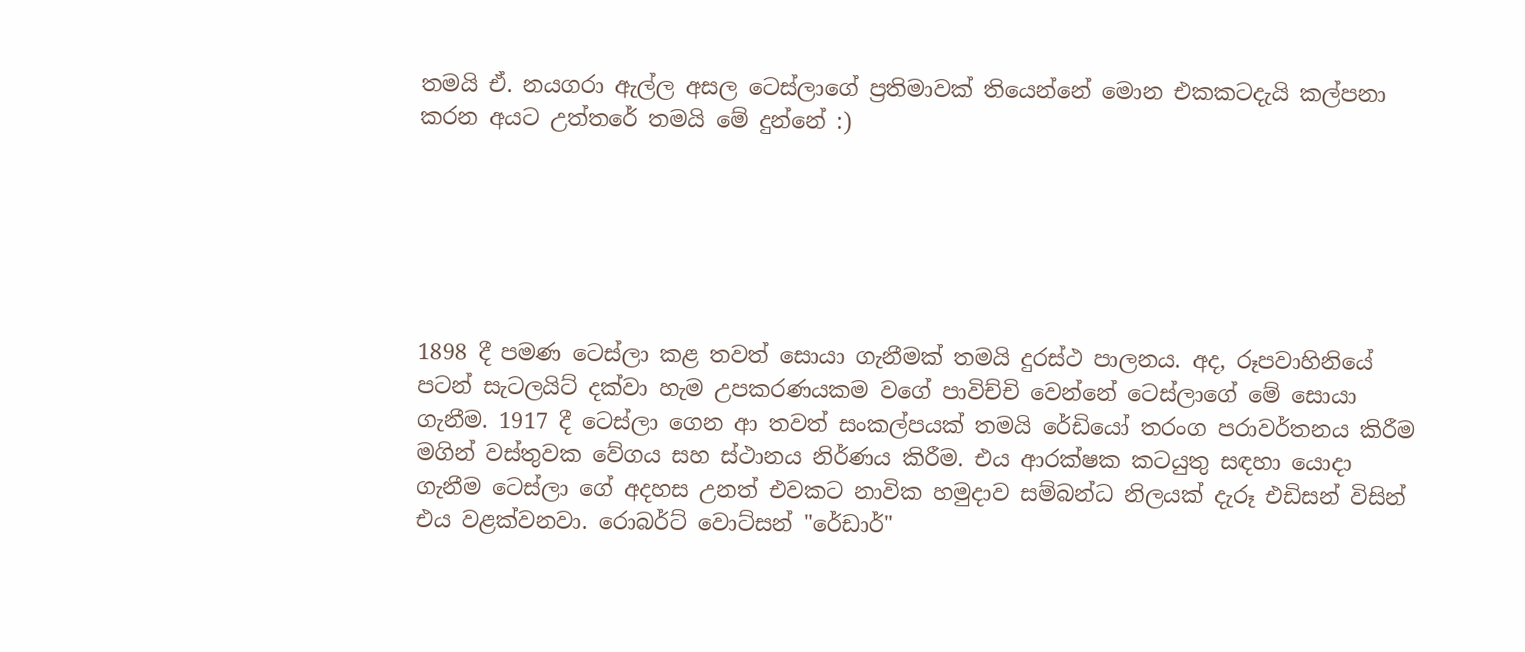තමයි ඒ. නයගරා ඇල්ල අසල ටෙස්ලාගේ ප්‍රතිමාවක් තියෙන්නේ මොන එකකටදැයි කල්පනා කරන අයට උත්තරේ තමයි මේ දුන්නේ :)






1898 දී පමණ ටෙස්ලා කළ තවත් සොයා ගැනීමක් තමයි දුරස්ථ පාලනය. අද, රූපවාහිනියේ පටන් සැටලයිට් දක්වා හැම උපකරණයකම වගේ පාවිච්චි වෙන්නේ ටෙස්ලාගේ මේ සොයා ගැනීම. 1917 දී ටෙස්ලා ගෙන ආ තවත් සංකල්පයක් තමයි රේඩියෝ තරංග පරාවර්තනය කිරීම මගින් වස්තුවක වේගය සහ ස්ථානය නිර්ණය කිරීම. එය ආරක්ෂක කටයුතු සඳහා යොදා ගැනීම ටෙස්ලා ගේ අදහස උනත් එවකට නාවික හමුදාව සම්බන්ධ නිලයක් දැරූ එඩිසන් විසින් එය වළක්වනවා. රොබර්ට් වොට්සන් "රේඩාර්"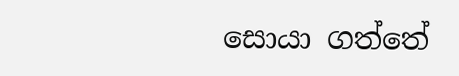සොයා ගත්තේ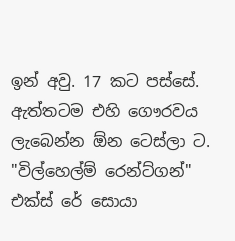ඉන් අවු. 17 කට පස්සේ. ඇත්තටම එහි ගෞරවය ලැබෙන්න ඕන ටෙස්ලා ට. "විල්හෙල්ම් රෙන්ට්ගන්" එක්ස් රේ සොයා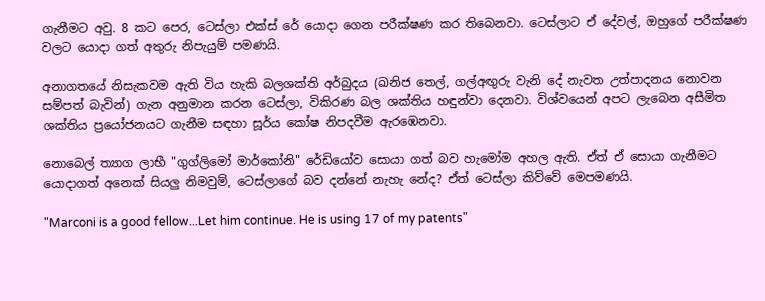ගැනීමට අවු. 8 කට පෙර, ටෙස්ලා එක්ස් රේ යොදා ගෙන පරීක්ෂණ කර තිබෙනවා. ටෙස්ලාට ඒ දේවල්, ඔහුගේ පරීක්ෂණ වලට යොදා ගත් අතුරු නිපැයුම් පමණයි.

අනාගතයේ නිසැකවම ඇති විය හැකි බලශක්ති අර්බුදය (ඛනිජ තෙල්, ගල්අඟුරු වැනි දේ නැවත උත්පාදනය නොවන සම්පත් බැවින්) ගැන අනුමාන කරන ටෙස්ලා, විකිරණ බල ශක්තිය හඳුන්වා දෙනවා. විශ්වයෙන් අපට ලැබෙන අසීමිත ශක්තිය ප්‍රයෝජනයට ගැනීම සඳහා සූර්ය කෝෂ නිපදවීම ඇරඹෙනවා.

නොබෙල් ත්‍යාග ලාභී "ගුග්ලිමෝ මාර්කෝනි" රේඩියෝව සොයා ගත් බව හැමෝම අහල ඇති. ඒත් ඒ සොයා ගැනීමට යොදාගත් අනෙක් සියලු නිමවුම්, ටෙස්ලාගේ බව දන්නේ නැහැ නේද? ඒත් ටෙස්ලා කිව්වේ මෙපමණයි.

"Marconi is a good fellow...Let him continue. He is using 17 of my patents"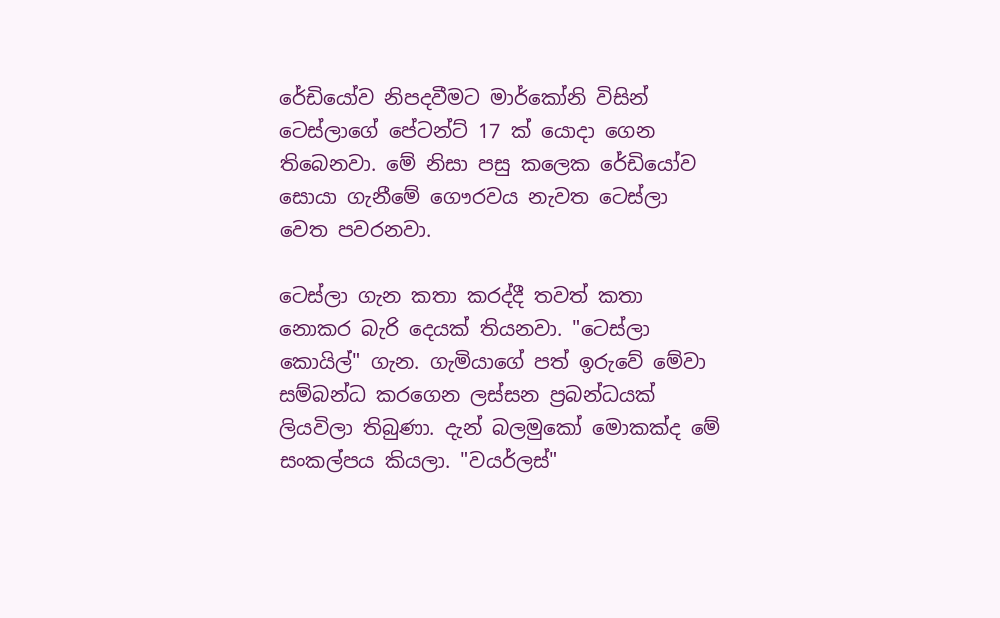රේඩියෝව නිපදවීමට මාර්කෝනි විසින් ටෙස්ලාගේ පේටන්ට් 17 ක් යොදා ගෙන තිබෙනවා. මේ නිසා පසු කලෙක රේඩියෝව සොයා ගැනීමේ ගෞරවය නැවත ටෙස්ලා වෙත පවරනවා.

ටෙස්ලා ගැන කතා කරද්දී තවත් කතා නොකර බැරි දෙයක් තියනවා. "ටෙස්ලා කොයිල්" ගැන. ගැමියාගේ පත් ඉරුවේ මේවා සම්බන්ධ කරගෙන ලස්සන ප්‍රබන්ධයක්‌ ලියවිලා තිබුණා. දැන් බලමුකෝ මොකක්ද මේ සංකල්පය කියලා. "වයර්ලස්"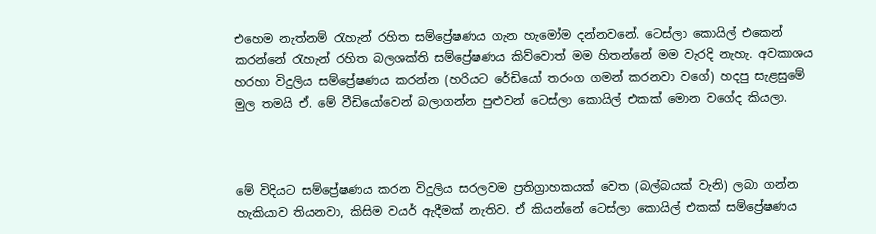එහෙම නැත්නම් රැහැන් රහිත සම්ප්‍රේෂණය ගැන හැමෝම දන්නවනේ. ටෙස්ලා කොයිල් එකෙන් කරන්නේ රැහැන් රහිත බලශක්ති සම්ප්‍රේෂණය කිව්වොත් මම හිතන්නේ මම වැරදි නැහැ. අවකාශය හරහා විදුලිය සම්ප්‍රේෂණය කරන්න (හරියට රේඩියෝ තරංග ගමන් කරනවා වගේ) හදපු සැළසුමේ මුල තමයි ඒ. මේ වීඩියෝවෙන් බලාගන්න පුළුවන් ටෙස්ලා කොයිල් එකක් මොන වගේද කියලා.



මේ විදියට සම්ප්‍රේෂණය කරන විදුලිය සරලවම ප්‍රතිග්‍රාහකයක් වෙත (බල්බයක් වැනි) ලබා ගන්න හැකියාව තියනවා, කිසිම වයර් ඇදීමක් නැතිව. ඒ කියන්නේ ටෙස්ලා කොයිල් එකක් සම්ප්‍රේෂණය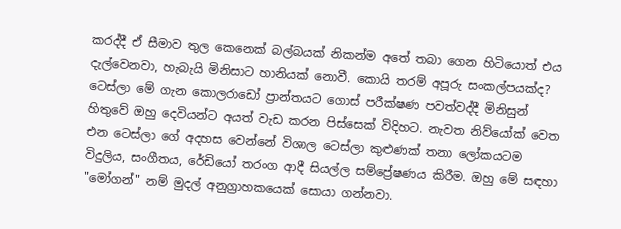කරද්දී ඒ සීමාව තුල කෙනෙක් බල්බයක් නිකන්ම අතේ තබා ගෙන හිටියොත් එය දැල්වෙනවා, හැබැයි මිනිසාට හානියක් නොවී. කොයි තරම් අපූරු සංකල්පයක්ද? ටෙස්ලා මේ ගැන කොලරාඩෝ ප්‍රාන්තයට ගොස් පරීක්ෂණ පවත්වද්දී මිනිසුන් හිතුවේ ඔහු දෙවියන්ට අයත් වැඩ කරන පිස්සෙක් විදිහට. නැවත නිව්යෝක් වෙත එන ටෙස්ලා ගේ අදහස වෙන්නේ විශාල ටෙස්ලා කුළුණක් තනා ලෝකයටම විදුලිය, සංගීතය, රේඩියෝ තරංග ආදී සියල්ල සම්ප්‍රේෂණය කිරීම. ඔහු මේ සඳහා "මෝගන්" නම් මුදල් අනුග්‍රාහකයෙක් සොයා ගන්නවා.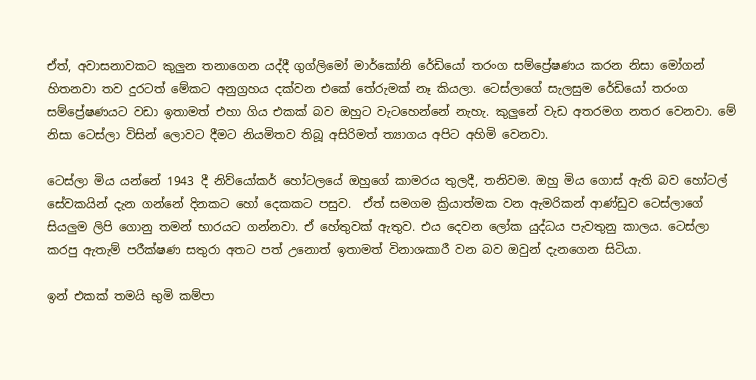ඒත්, අවාසනාවකට කුලුන තනාගෙන යද්දී ගුග්ලිමෝ මාර්කෝනි රේඩියෝ තරංග සම්ප්‍රේෂණය කරන නිසා මෝගන් හිතනවා තව දුරටත් මේකට අනුග්‍රහය දක්වන එකේ තේරුමක් නෑ කියලා. ටෙස්ලාගේ සැලසුම රේඩියෝ තරංග සම්ප්‍රේෂණයට වඩා ඉතාමත් එහා ගිය එකක් බව ඔහුට වැටහෙන්නේ නැහැ. කුලුනේ වැඩ අතරමග නතර වෙනවා. මේ නිසා ටෙස්ලා විසින් ලොවට දීමට නියමිතව තිබූ අසිරිමත් ත්‍යාගය අපිට අහිමි වෙනවා.

ටෙස්ලා මිය යන්නේ 1943 දී නිව්යෝකර් හෝටලයේ ඔහුගේ කාමරය තුලදී, තනිවම. ඔහු මිය ගොස් ඇති බව හෝටල් සේවකයින් දැන ගන්නේ දිනකට හෝ දෙකකට පසුව.  ඒත් සමගම ක්‍රියාත්මක වන ඇමරිකන් ආණ්ඩුව ටෙස්ලාගේ සියලුම ලිපි ගොනු තමන් භාරයට ගන්නවා. ඒ හේතුවක් ඇතුව. එය දෙවන ලෝක යුද්ධය පැවතුනු කාලය. ටෙස්ලා කරපු ඇතැම් පරීක්ෂණ සතුරා අතට පත් උනොත් ඉතාමත් විනාශකාරී වන බව ඔවුන් දැනගෙන සිටියා.

ඉන් එකක් තමයි භුමි කම්පා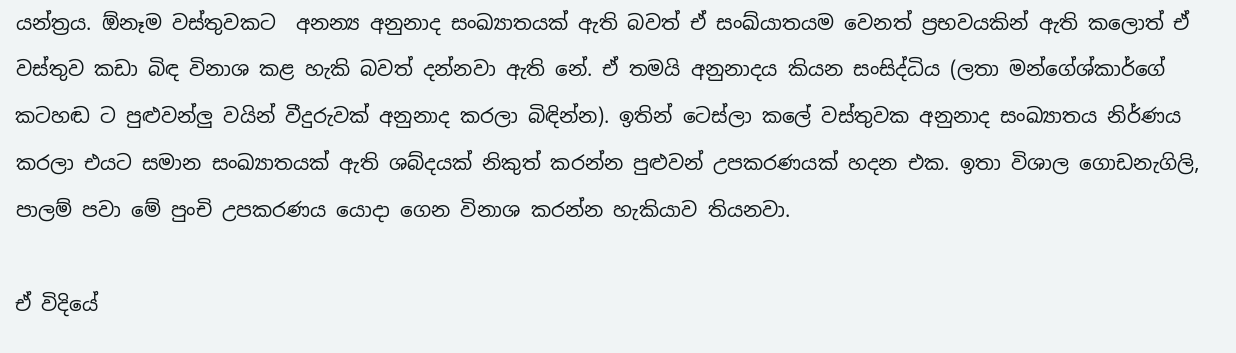යන්ත්‍රය. ඕනෑම වස්තුවකට  අනන්‍ය අනුනාද සංඛ්‍යාතයක් ඇති බවත් ඒ සංඛ්යාතයම වෙනත් ප්‍රභවයකින් ඇති කලොත් ඒ වස්තුව කඩා බිඳ විනාශ කළ හැකි බවත් දන්නවා ඇති නේ. ඒ තමයි අනුනාදය කියන සංසිද්ධිය (ලතා මන්ගේශ්කාර්ගේ කටහඬ ට පුළුවන්ලු වයින් වීදුරුවක් අනුනාද කරලා බිඳින්න). ඉතින් ටෙස්ලා කලේ වස්තුවක අනුනාද සංඛ්‍යාතය නිර්ණය කරලා එයට සමාන සංඛ්‍යාතයක් ඇති ශබ්දයක් නිකුත් කරන්න පුළුවන් උපකරණයක් හදන එක. ඉතා විශාල ගොඩනැගිලි, පාලම් පවා මේ පුංචි උපකරණය යොදා ගෙන විනාශ කරන්න හැකියාව තියනවා.

ඒ විදියේ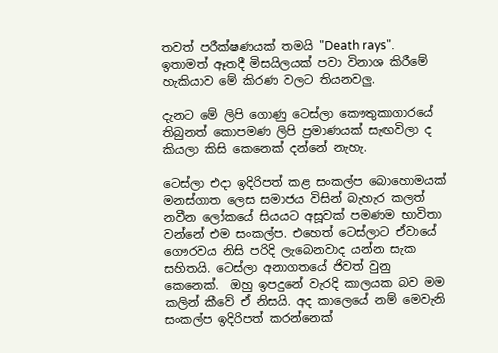තවත් පරීක්ෂණයක් තමයි "Death rays". ඉතාමත් ඈතදී මිසයිලයක් පවා විනාශ කිරීමේ හැකියාව මේ කිරණ වලට තියනවලු.

දැනට මේ ලිපි ගොණු ටෙස්ලා කෞතුකාගාරයේ තිබුනත් කොපමණ ලිපි ප්‍රමාණයක් සැඟවිලා ද කියලා කිසි කෙනෙක් දන්නේ නැහැ.

ටෙස්ලා එදා ඉදිරිපත් කළ සංකල්ප බොහොමයක් මනස්ගාත ලෙස සමාජය විසින් බැහැර කලත් නවීන ලෝකයේ සියයට අසූවක් පමණම භාවිතා වන්නේ එම සංකල්ප. එහෙත් ටෙස්ලාට ඒවායේ ගෞරවය නිසි පරිදි ලැබෙනවාද යන්න සැක සහිතයි. ටෙස්ලා අනාගතයේ ජිවත් වුනු කෙනෙක්.  ඔහු ඉපදුනේ වැරදි කාලයක බව මම කලින් කීවේ ඒ නිසයි. අද කාලෙයේ නම් මෙවැනි සංකල්ප ඉදිරිපත් කරන්නෙක්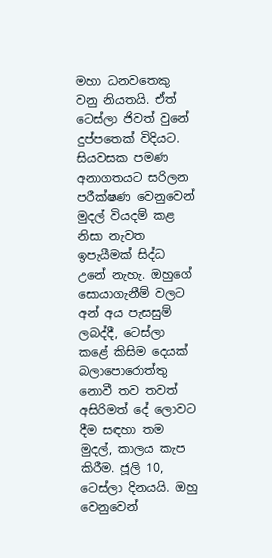මහා ධනවතෙකු වනු නියතයි. ඒත් ටෙස්ලා ජිවත් වුනේ දුප්පතෙක් විදියට. සියවසක පමණ අනාගතයට සරිලන පරීක්ෂණ වෙනුවෙන් මුදල් වියදම් කළ නිසා නැවත ඉපැයීමක් සිද්ධ උනේ නැහැ. ඔහුගේ සොයාගැනීම් වලට අන් අය පැසසුම් ලබද්දී, ටෙස්ලා කළේ කිසිම දෙයක් බලාපොරොත්තු නොවී තව තවත් අසිරිමත් දේ ලොවට දීම සඳහා තම මුදල්, කාලය කැප කිරීම. ජූලි 10, ටෙස්ලා දිනයයි. ඔහු වෙනුවෙන්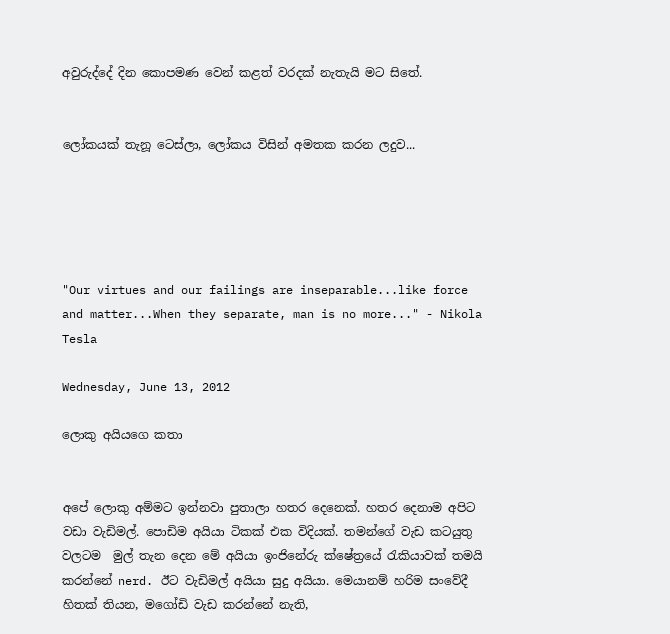අවුරුද්දේ දින කොපමණ වෙන් කළත් වරදක් නැතැයි මට සිතේ.


ලෝකයක් තැනූ ටෙස්ලා, ලෝකය විසින් අමතක කරන ලදුව...





"Our virtues and our failings are inseparable...like force and matter...When they separate, man is no more..." - Nikola Tesla

Wednesday, June 13, 2012

ලොකු අයියගෙ කතා


අපේ ලොකු අම්මට ඉන්නවා පුතාලා හතර දෙනෙක්. හතර දෙනාම අපිට වඩා වැඩිමල්. පොඩිම අයියා ටිකක් එක විදියක්. තමන්ගේ වැඩ කටයුතු වලටම  මුල් තැන දෙන මේ අයියා ඉංජිනේරු ක්ෂේත්‍රයේ රැකියාවක් තමයි කරන්නේ nerd. ඊට වැඩිමල් අයියා සුදු අයියා. මෙයානම් හරිම සංවේදී හිතක් තියන, මගෝඩි වැඩ කරන්නේ නැති,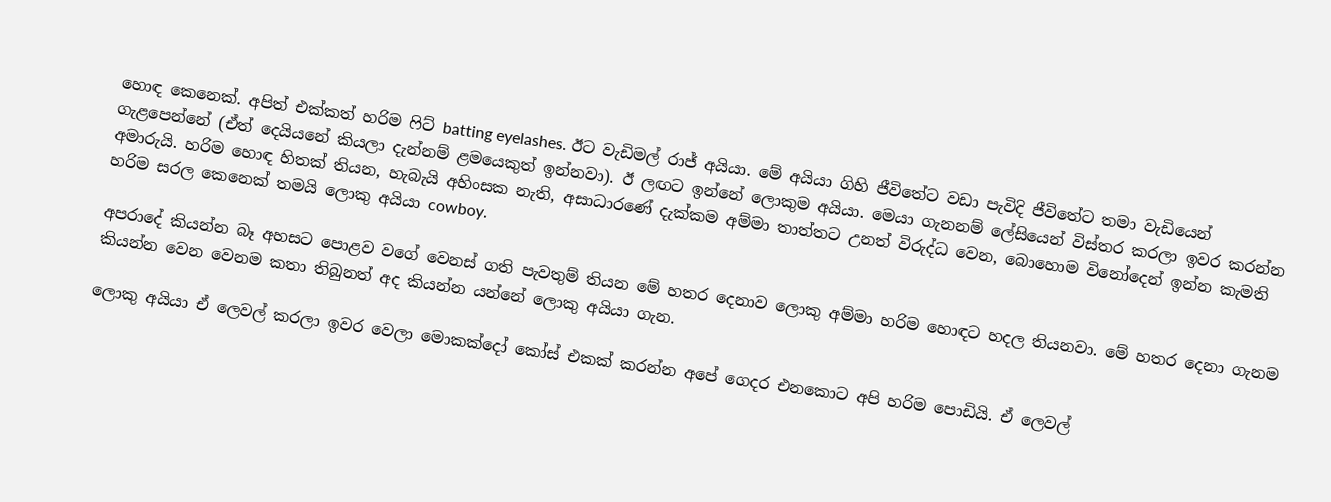හොඳ කෙනෙක්. අපිත් එක්කත් හරිම ෆිට් batting eyelashes. ඊට වැඩිමල් රාජ් අයියා. මේ අයියා ගිහි ජීවිතේට වඩා පැවිදි ජීවිතේට තමා වැඩියෙන් ගැළපෙන්නේ (ඒත් දෙයියනේ කියලා දැන්නම් ළමයෙකුත් ඉන්නවා). ඊ ලඟට ඉන්නේ ලොකුම අයියා. මෙයා ගැනනම් ලේසියෙන් විස්තර කරලා ඉවර කරන්න අමාරුයි. හරිම හොඳ හිතක් තියන, හැබැයි අහිංසක නැති, අසාධාරණේ දැක්කම අම්මා තාත්තට උනත් විරුද්ධ වෙන, බොහොම විනෝදෙන් ඉන්න කැමති හරිම සරල කෙනෙක් තමයි ලොකු අයියා cowboy.

අපරාදේ කියන්න බෑ අහසට පොළව වගේ වෙනස් ගති පැවතුම් තියන මේ හතර දෙනාව ලොකු අම්මා හරිම හොඳට හදල තියනවා. මේ හතර දෙනා ගැනම කියන්න වෙන වෙනම කතා තිබුනත් අද කියන්න යන්නේ ලොකු අයියා ගැන.

ලොකු අයියා ඒ ලෙවල් කරලා ඉවර වෙලා මොකක්දෝ කෝස් එකක් කරන්න අපේ ගෙදර එනකොට අපි හරිම පොඩියි. ඒ ලෙවල්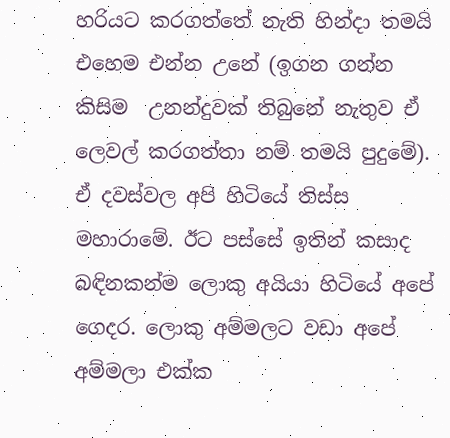හරියට කරගත්තේ නැති හින්දා තමයි එහෙම එන්න උනේ (ඉගන ගන්න කිසිම  උනන්දුවක් තිබුනේ නැතුව ඒ ලෙවල් කරගත්තා නම් තමයි පුදුමේ). ඒ දවස්වල අපි හිටියේ තිස්ස මහාරාමේ. ඊට පස්සේ ඉතින් කසාද බඳිනකන්ම ලොකු අයියා හිටියේ අපේ ගෙදර. ලොකු අම්මලට වඩා අපේ අම්මලා එක්ක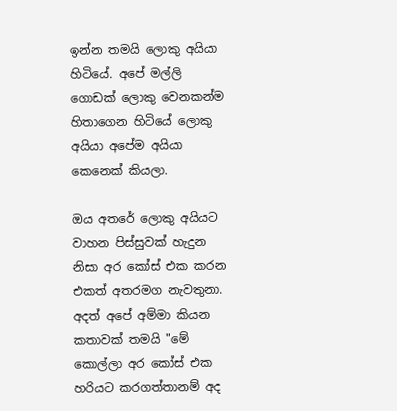ඉන්න තමයි ලොකු අයියා හිටියේ. අපේ මල්ලි ගොඩක් ලොකු වෙනකන්ම හිතාගෙන හිටියේ ලොකු අයියා අපේම අයියා කෙනෙක් කියලා.

ඔය අතරේ ලොකු අයියට වාහන පිස්සුවක් හැදුන නිසා අර කෝස් එක කරන එකත් අතරමග නැවතුනා. අදත් අපේ අම්මා කියන කතාවක් තමයි "මේ කොල්ලා අර කෝස් එක හරියට කරගත්තානම් අද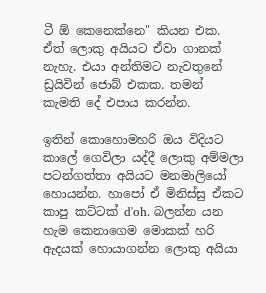ටී ඕ කෙනෙක්නෙ" කියන එක. ඒත් ලොකු අයියට ඒවා ගානක් නැහැ. එයා අන්තිමට නැවතුනේ ඩ්‍රයිවින් ජොබ් එකක. තමන් කැමති දේ එපාය කරන්න.

ඉතින් කොහොමහරි ඔය විදියට කාලේ ගෙවිලා යද්දී ලොකු අම්මලා පටන්ගත්තා අයියට මනමාලියෝ හොයන්න. හාපෝ ඒ මිනිස්සු ඒකට කාපු කට්ටක් d'oh. බලන්න යන හැම කෙනාගෙම මොකක් හරි ඇදයක් හොයාගන්න ලොකු අයියා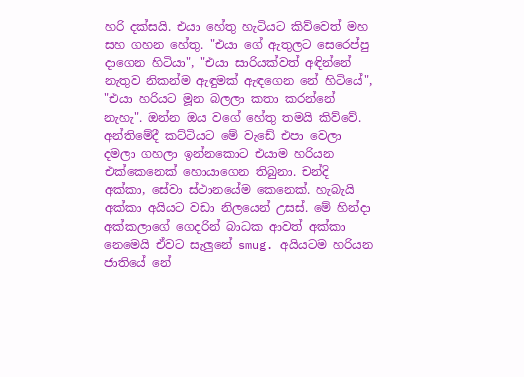හරි දක්සයි. එයා හේතු හැටියට කිව්වෙත් මහ සහ ගහන හේතු. "එයා ගේ ඇතුලට සෙරෙප්පු දාගෙන හිටියා", "එයා සාරියක්වත් අඳින්නේ නැතුව නිකන්ම ඇඳුමක් ඇඳගෙන නේ හිටියේ", "එයා හරියට මූන බලලා කතා කරන්නේ නැහැ". ඔන්න ඔය වගේ හේතු තමයි කිව්වේ. අන්තිමේදී කට්ටියට මේ වැඩේ එපා වෙලා දමලා ගහලා ඉන්නකොට එයාම හරියන එක්කෙනෙක් හොයාගෙන තිබුනා. චන්දි අක්කා, සේවා ස්ථානයේම කෙනෙක්. හැබැයි අක්කා අයියට වඩා නිලයෙන් උසස්. මේ හින්දා අක්කලාගේ ගෙදරින් බාධක ආවත් අක්කා නෙමෙයි ඒවට සැලුනේ smug. අයියටම හරියන ජාතියේ නේ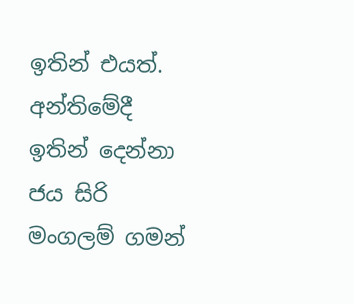ඉතින් එයත්.  අන්තිමේදී ඉතින් දෙන්නා ජය සිරි මංගලම් ගමන්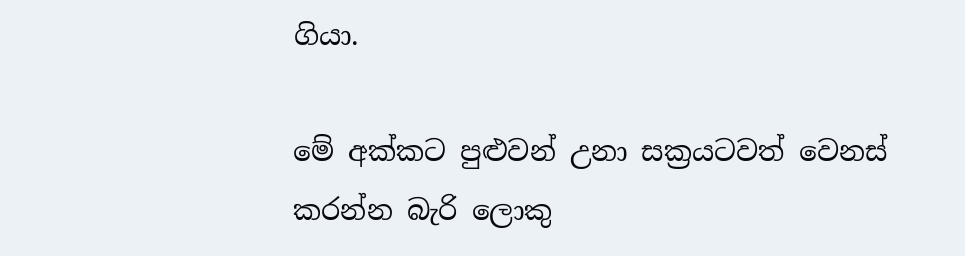ගියා.

මේ අක්කට පුළුවන් උනා සක්‍රයටවත් වෙනස් කරන්න බැරි ලොකු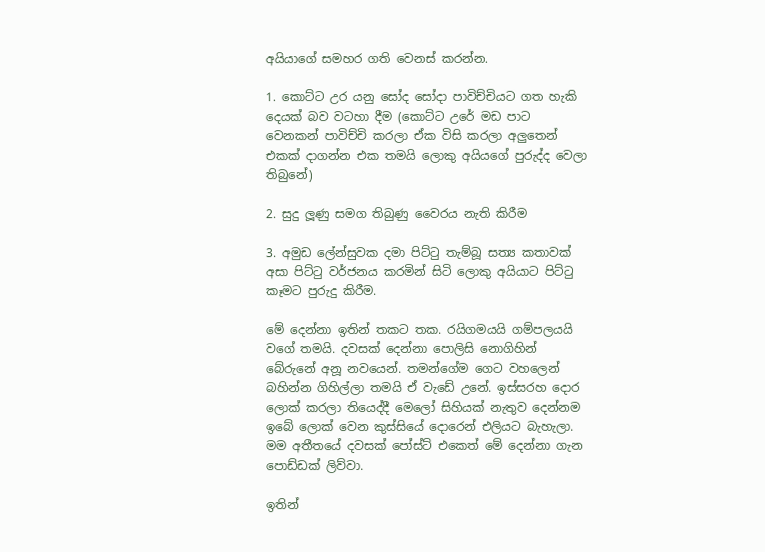අයියාගේ සමහර ගති වෙනස් කරන්න.

1. කොට්ට උර යනු සෝද සෝදා පාවිච්චියට ගත හැකි දෙයක් බව වටහා දීම (කොට්ට උරේ මඩ පාට වෙනකන් පාවිච්චි කරලා ඒක විසි කරලා අලුතෙන් එකක් දාගන්න එක තමයි ලොකු අයියගේ පුරුද්ද වෙලා තිබුනේ)

2. සුදු ලූණු සමග තිබුණු වෛරය නැති කිරීම

3. අමුඩ ලේන්සුවක දමා පිට්ටු තැම්බූ සත්‍ය කතාවක් අසා පිට්ටු වර්ජනය කරමින් සිටි ලොකු අයියාට පිට්ටු කෑමට පුරුදු කිරීම.

මේ දෙන්නා ඉතින් තකට තක. රයිගමයයි ගම්පලයයි වගේ තමයි. දවසක් දෙන්නා පොලිසි නොගිහින් බේරුනේ අනූ නවයෙන්. තමන්ගේම ගෙට වහලෙන් බහින්න ගිහිල්ලා තමයි ඒ වැඩේ උනේ. ඉස්සරහ දොර ලොක් කරලා තියෙද්දී මෙලෝ සිහියක් නැතුව දෙන්නම ඉබේ ලොක් වෙන කුස්සියේ දොරෙන් එලියට බැහැලා. මම අතීතයේ දවසක් පෝස්ට් එකෙත් මේ දෙන්නා ගැන පොඩ්ඩක් ලිව්වා.

ඉතින්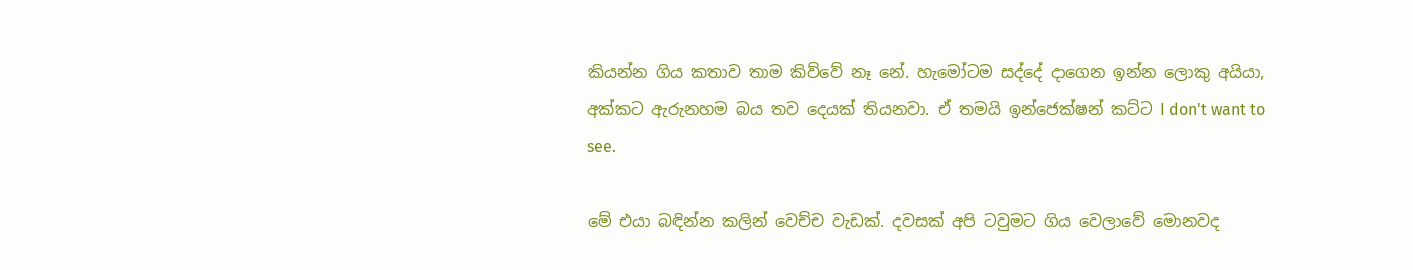කියන්න ගිය කතාව තාම කිව්වේ නෑ නේ. හැමෝටම සද්දේ දාගෙන ඉන්න ලොකු අයියා, අක්කට ඇරුනහම බය තව දෙයක් තියනවා. ඒ තමයි ඉන්ජෙක්ෂන් කට්ට I don't want to see.

මේ එයා බඳින්න කලින් වෙච්ච වැඩක්. දවසක් අපි ටවුමට ගිය වෙලාවේ මොනවද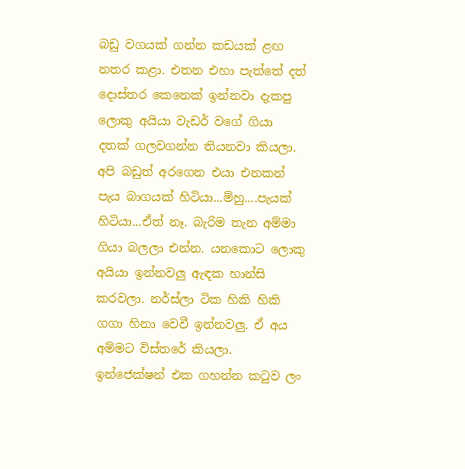බඩු වගයක් ගන්න කඩයක් ළඟ නතර කළා. එතන එහා පැත්තේ දත් දොස්තර කෙනෙක් ඉන්නවා දැකපු ලොකු අයියා වැඩර් වගේ ගියා දතක් ගලවගන්න තියනවා කියලා. අපි බඩුත් අරගෙන එයා එනකන් පැය බාගයක් හිටියා...ම්හු....පැයක් හිටියා...ඒත් නෑ. බැරිම තැන අම්මා ගියා බලලා එන්න. යනකොට ලොකු අයියා ඉන්නවලු ඇඳක හාන්සි කරවලා. නර්ස්ලා ටික හිකි හිකි ගගා හිනා වෙවී ඉන්නවලු. ඒ අය අම්මට විස්තරේ කියලා. ඉන්ජෙක්ෂන් එක ගහන්න කටුව ලං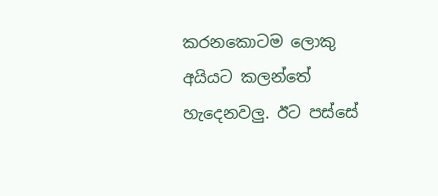කරනකොටම ලොකු අයියට කලන්තේ හැදෙනවලු. ඊට පස්සේ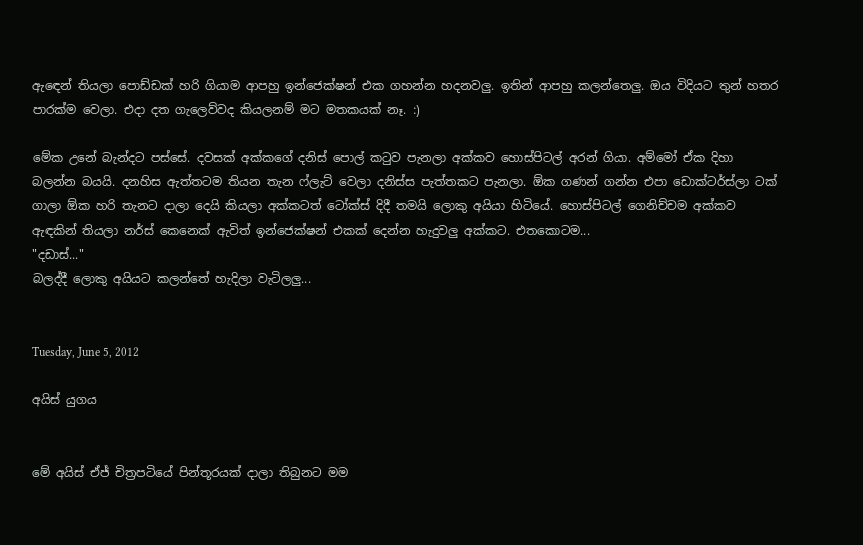ඇඳෙන් තියලා පොඩ්ඩක් හරි ගියාම ආපහු ඉන්ජෙක්ෂන් එක ගහන්න හදනවලු. ඉතින් ආපහු කලන්තෙලු. ඔය විදියට තුන් හතර පාරක්ම වෙලා. එදා දත ගැලෙව්වද කියලනම් මට මතකයක් නෑ. :)

මේක උනේ බැන්දට පස්සේ. දවසක් අක්කගේ දනිස් පොල් කටුව පැනලා අක්කව හොස්පිටල් අරන් ගියා. අම්මෝ ඒක දිහා බලන්න බයයි. දනහිස ඇත්තටම තියන තැන ෆ්ලැට් වෙලා දනිස්ස පැත්තකට පැනලා. ඕක ගණන් ගන්න එපා ඩොක්ටර්ස්ලා ටක් ගාලා ඕක හරි තැනට දාලා දෙයි කියලා අක්කටත් ටෝක්ස් දිදී තමයි ලොකු අයියා හිටියේ. හොස්පිටල් ගෙනිච්චම අක්කව ඇඳකින් තියලා නර්ස් කෙනෙක් ඇවිත් ඉන්ජෙක්ෂන් එකක් දෙන්න හැදුවලු අක්කට. එතකොටම...
"දඩාස්..."
බලද්දී ලොකු අයියට කලන්තේ හැදිලා වැටිලලු...


Tuesday, June 5, 2012

අයිස් යුගය


මේ අයිස් ඒජ් චිත්‍රපටියේ පින්තූරයක් දාලා තිබුනට මම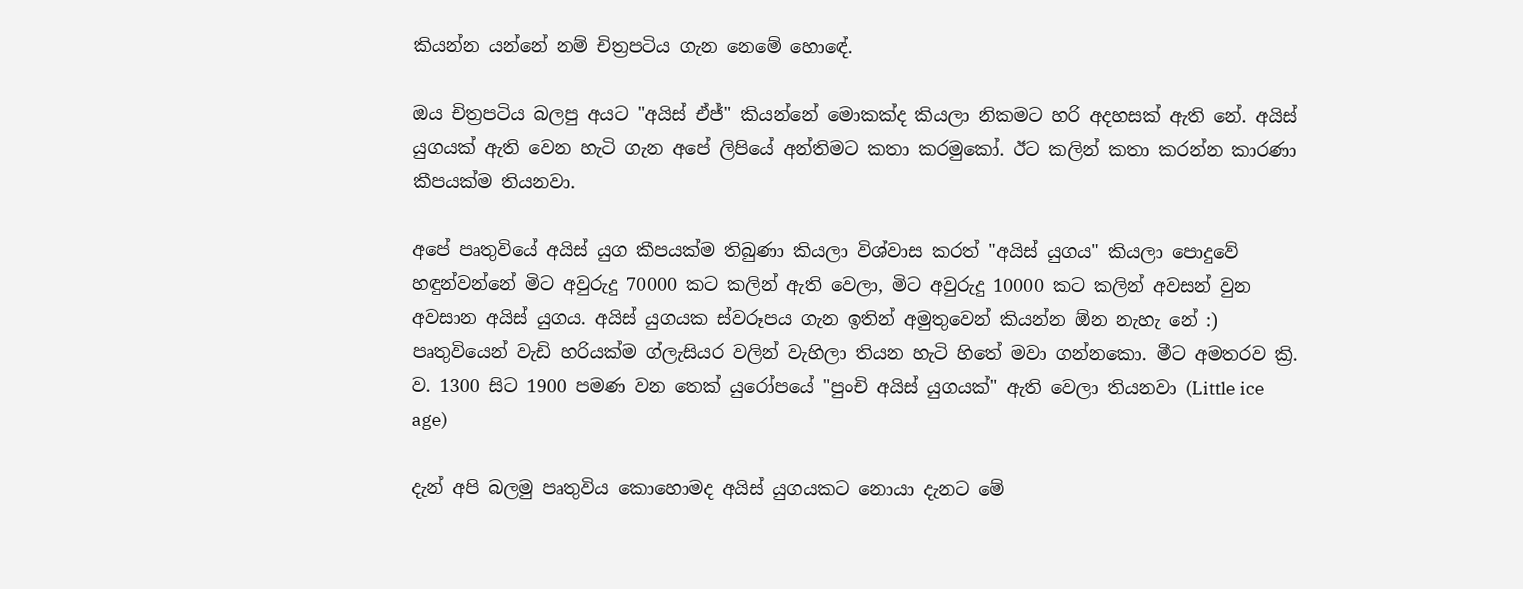කියන්න යන්නේ නම් චිත්‍රපටිය ගැන නෙමේ හොඳේ.

ඔය චිත්‍රපටිය බලපු අයට "අයිස් ඒජ්" කියන්නේ මොකක්ද කියලා නිකමට හරි අදහසක් ඇති නේ. අයිස් යුගයක් ඇති වෙන හැටි ගැන අපේ ලිපියේ අන්තිමට කතා කරමුකෝ. ඊට කලින් කතා කරන්න කාරණා කීපයක්ම තියනවා.

අපේ පෘතුවියේ අයිස් යුග කීපයක්ම තිබුණා කියලා විශ්වාස කරත් "අයිස් යුගය" කියලා පොදුවේ හඳුන්වන්නේ මිට අවුරුදු 70000 කට කලින් ඇති වෙලා, මිට අවුරුදු 10000 කට කලින් අවසන් වුන අවසාන අයිස් යුගය. අයිස් යුගයක ස්වරූපය ගැන ඉතින් අමුතුවෙන් කියන්න ඕන නැහැ නේ :) පෘතුවියෙන් වැඩි හරියක්ම ග්ලැසියර වලින් වැහිලා තියන හැටි හිතේ මවා ගන්නකො. මීට අමතරව ක්‍රි. ව. 1300 සිට 1900 පමණ වන තෙක් යුරෝපයේ "පුංචි අයිස් යුගයක්" ඇති වෙලා තියනවා (Little ice age)

දැන් අපි බලමු පෘතුවිය කොහොමද අයිස් යුගයකට නොයා දැනට මේ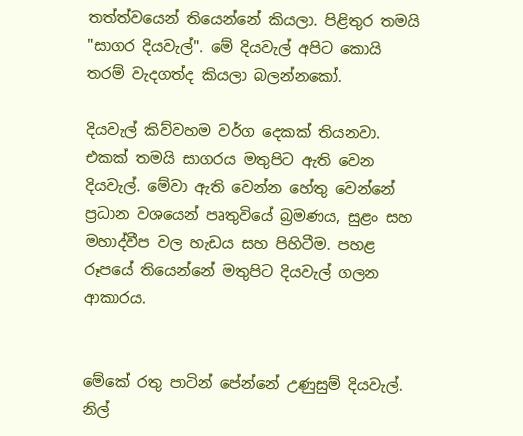තත්ත්වයෙන් තියෙන්නේ කියලා. පිළිතුර තමයි "සාගර දියවැල්". මේ දියවැල් අපිට කොයි තරම් වැදගත්ද කියලා බලන්නකෝ.

දියවැල් කිව්වහම වර්ග දෙකක් තියනවා. එකක් තමයි සාගරය මතුපිට ඇති වෙන දියවැල්. මේවා ඇති වෙන්න හේතු වෙන්නේ ප්‍රධාන වශයෙන් පෘතුවියේ බ්‍රමණය, සුළං සහ මහාද්වීප වල හැඩය සහ පිහිටීම. පහළ රූපයේ තියෙන්නේ මතුපිට දියවැල් ගලන ආකාරය.


මේකේ රතු පාටින් පේන්නේ උණුසුම් දියවැල්. නිල්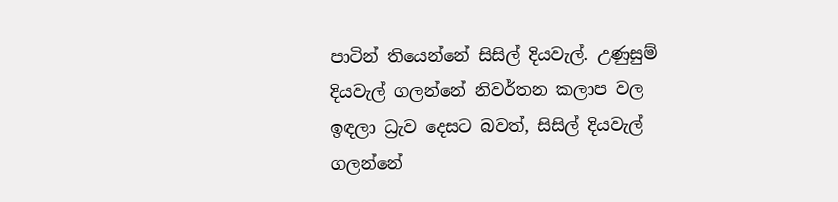පාටින් තියෙන්නේ සිසිල් දියවැල්. උණුසුම් දියවැල් ගලන්නේ නිවර්තන කලාප වල ඉඳලා ධ්‍රැව දෙසට බවත්, සිසිල් දියවැල් ගලන්නේ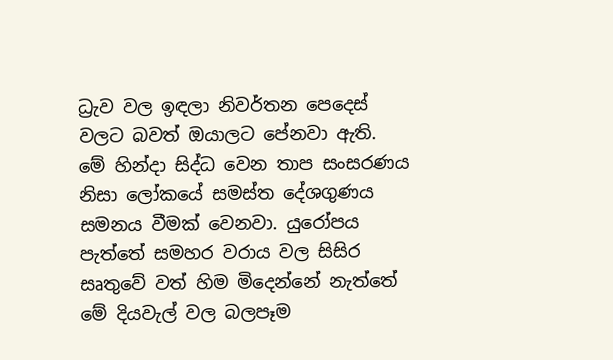ධ්‍රැව වල ඉඳලා නිවර්තන පෙදෙස් වලට බවත් ඔයාලට පේනවා ඇති. මේ හින්දා සිද්ධ වෙන තාප සංසරණය නිසා ලෝකයේ සමස්ත දේශගුණය සමනය වීමක් වෙනවා. යුරෝපය පැත්තේ සමහර වරාය වල සිසිර සෘතුවේ වත් හිම මිදෙන්නේ නැත්තේ මේ දියවැල් වල බලපෑම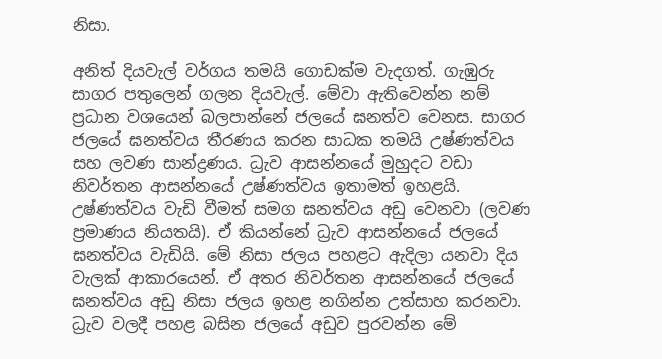නිසා.

අනිත් දියවැල් වර්ගය තමයි ගොඩක්ම වැදගත්. ගැඹුරු සාගර පතුලෙන් ගලන දියවැල්. මේවා ඇතිවෙන්න නම් ප්‍රධාන වශයෙන් බලපාන්නේ ජලයේ ඝනත්ව වෙනස. සාගර ජලයේ ඝනත්වය තීරණය කරන සාධක තමයි උෂ්ණත්වය සහ ලවණ සාන්ද්‍රණය. ධ්‍රැව ආසන්නයේ මුහුදට වඩා නිවර්තන ආසන්නයේ උෂ්ණත්වය ඉතාමත් ඉහළයි. උෂ්ණත්වය වැඩි වීමත් සමග ඝනත්වය අඩු වෙනවා (ලවණ ප්‍රමාණය නියතයි). ඒ කියන්නේ ධ්‍රැව ආසන්නයේ ජලයේ ඝනත්වය වැඩියි. මේ නිසා ජලය පහළට ඇදිලා යනවා දිය වැලක් ආකාරයෙන්. ඒ අතර නිවර්තන ආසන්නයේ ජලයේ ඝනත්වය අඩු නිසා ජලය ඉහළ නගින්න උත්සාහ කරනවා. ධ්‍රැව වලදී පහළ බසින ජලයේ අඩුව පුරවන්න මේ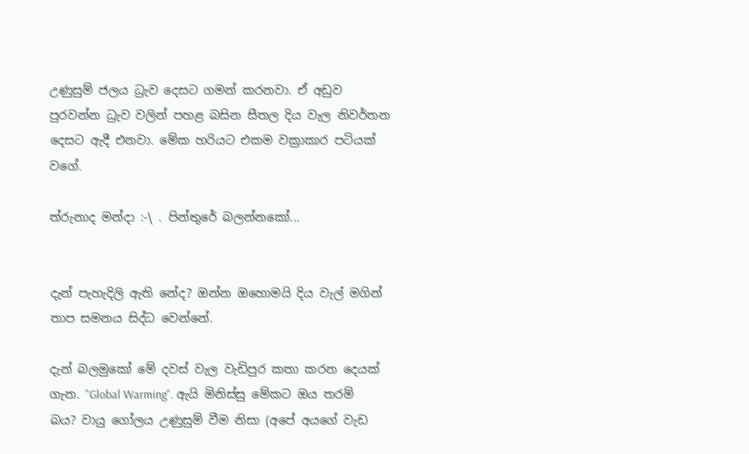උණුසුම් ජලය ධ්‍රැව දෙසට ගමන් කරනවා. ඒ අඩුව පුරවන්න ධ්‍රැව වලින් පහළ බසින සීතල දිය වැල නිවර්තන දෙසට ඇදී එනවා. මේක හරියට එකම වක්‍රාකාර පටියක් වගේ.

ත්රුනාද මන්දා :-\ . පින්තුරේ බලන්නකෝ...


දැන් පැහැදිලි ඇති නේද? ඔන්න ඔහොමයි දිය වැල් මගින් තාප සමනය සිද්ධ වෙන්නේ.

දැන් බලමුකෝ මේ දවස් වැල වැඩිපුර කතා කරන දෙයක් ගැන. "Global Warming". ඇයි මිනිස්සු මේකට ඔය තරම් බය? වායු ගෝලය උණුසුම් වීම නිසා (අපේ අයගේ වැඩ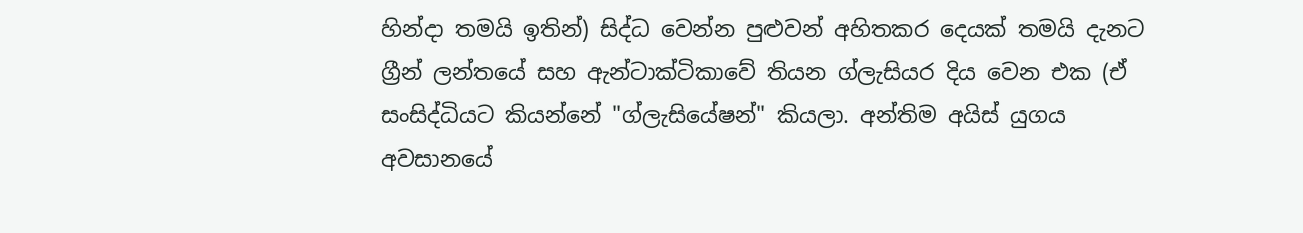හින්දා තමයි ඉතින්) සිද්ධ වෙන්න පුළුවන් අහිතකර දෙයක් තමයි දැනට ග්‍රීන් ලන්තයේ සහ ඇන්ටාක්ටිකාවේ තියන ග්ලැසියර දිය වෙන එක (ඒ සංසිද්ධියට කියන්නේ "ග්ලැසියේෂන්" කියලා. අන්තිම අයිස් යුගය අවසානයේ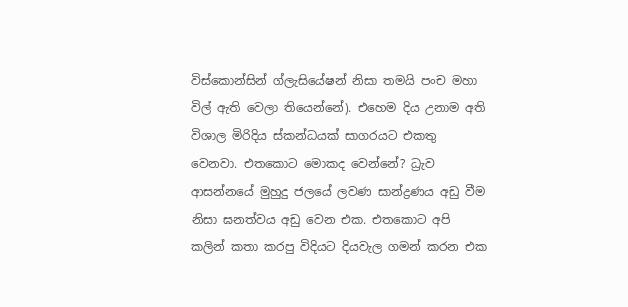විස්කොන්සින් ග්ලැසියේෂන් නිසා තමයි පංච මහා විල් ඇති වෙලා තියෙන්නේ). එහෙම දිය උනාම අති විශාල මිරිදිය ස්කන්ධයක් සාගරයට එකතු වෙනවා. එතකොට මොකද වෙන්නේ? ධ්‍රැව ආසන්නයේ මුහුදු ජලයේ ලවණ සාන්ද්‍රණය අඩු වීම නිසා ඝනත්වය අඩු වෙන එක. එතකොට අපි කලින් කතා කරපු විදියට දියවැල ගමන් කරන එක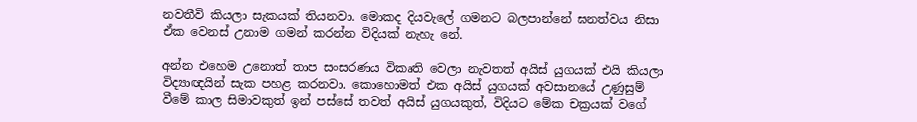නවතීවි කියලා සැකයක් තියනවා. මොකද දියවැලේ ගමනට බලපාන්නේ ඝනත්වය නිසා ඒක වෙනස් උනාම ගමන් කරන්න විදියක් නැහැ නේ.

අන්න එහෙම උනොත් තාප සංසරණය විකෘති වෙලා නැවතත් අයිස් යුගයක් එයි කියලා විද්‍යාඥයින් සැක පහළ කරනවා. කොහොමත් එක අයිස් යුගයක් අවසානයේ උණුසුම් වීමේ කාල සිමාවකුත් ඉන් පස්සේ තවත් අයිස් යුගයකුත්, විදියට මේක චක්‍රයක් වගේ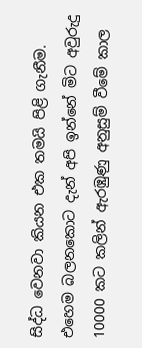සිද්ධ වෙනවා කියන එක තමයි පිළි ගැනීම. එහෙම බලනකොට දැන් අපි ඉන්නේ මිට අවුරුදු 10000 කට කලින් ඇරඹුණු අනුසුම් වීමේ කාල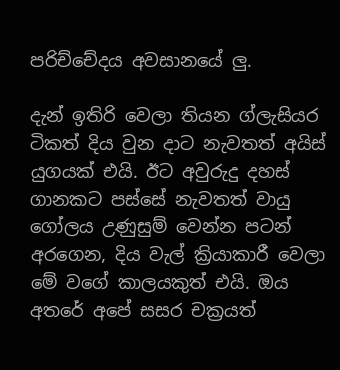පරිච්චේදය අවසානයේ ලු.

දැන් ඉතිරි වෙලා තියන ග්ලැසියර ටිකත් දිය වුන දාට නැවතත් අයිස් යුගයක් එයි. ඊට අවුරුදු දහස් ගානකට පස්සේ නැවතත් වායු ගෝලය උණුසුම් වෙන්න පටන් අරගෙන, දිය වැල් ක්‍රියාකාරී වෙලා මේ වගේ කාලයකුත් එයි. ඔය අතරේ අපේ සසර චක්‍රයත්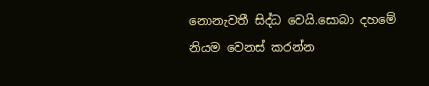නොනැවතී සිද්ධ වෙයි.සොබා දහමේ නියම වෙනස් කරන්න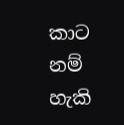කාට නම් හැකි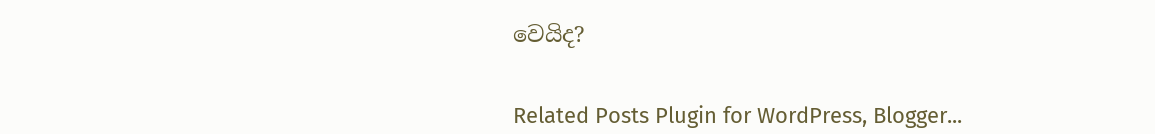වෙයිද?


Related Posts Plugin for WordPress, Blogger...